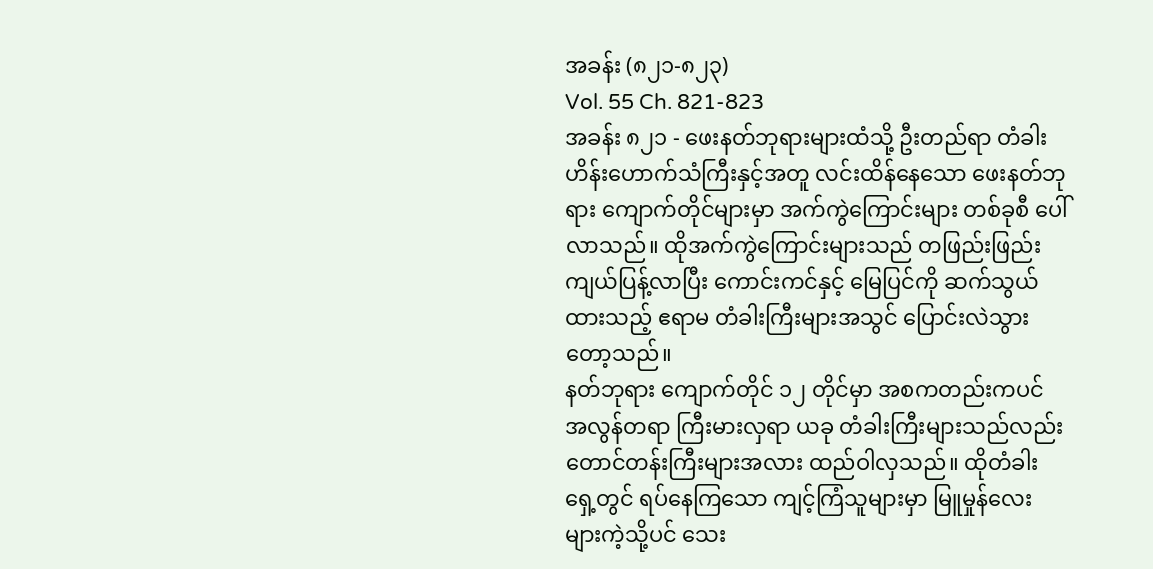အခန်း (၈၂၁-၈၂၃)
Vol. 55 Ch. 821-823
အခန်း ၈၂၁ - ဖေးနတ်ဘုရားများထံသို့ ဦးတည်ရာ တံခါး
ဟိန်းဟောက်သံကြီးနှင့်အတူ လင်းထိန်နေသော ဖေးနတ်ဘုရား ကျောက်တိုင်များမှာ အက်ကွဲကြောင်းများ တစ်ခုစီ ပေါ်လာသည်။ ထိုအက်ကွဲကြောင်းများသည် တဖြည်းဖြည်း ကျယ်ပြန့်လာပြီး ကောင်းကင်နှင့် မြေပြင်ကို ဆက်သွယ်ထားသည့် ဧရာမ တံခါးကြီးများအသွင် ပြောင်းလဲသွားတော့သည်။
နတ်ဘုရား ကျောက်တိုင် ၁၂ တိုင်မှာ အစကတည်းကပင် အလွန်တရာ ကြီးမားလှရာ ယခု တံခါးကြီးများသည်လည်း တောင်တန်းကြီးများအလား ထည်ဝါလှသည်။ ထိုတံခါးရှေ့တွင် ရပ်နေကြသော ကျင့်ကြံသူများမှာ မြူမှုန်လေးများကဲ့သို့ပင် သေး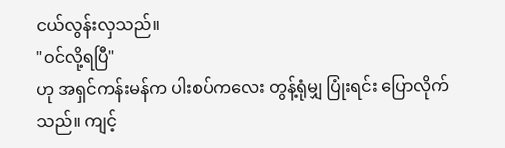ငယ်လွန်းလှသည်။
"ဝင်လို့ရပြီ"
ဟု အရှင်ကန်းမန်က ပါးစပ်ကလေး တွန့်ရုံမျှ ပြုံးရင်း ပြောလိုက်သည်။ ကျင့်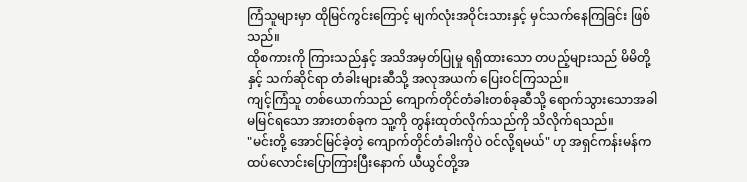ကြံသူများမှာ ထိုမြင်ကွင်းကြောင့် မျက်လုံးအဝိုင်းသားနှင့် မှင်သက်နေကြခြင်း ဖြစ်သည်။
ထိုစကားကို ကြားသည်နှင့် အသိအမှတ်ပြုမှု ရရှိထားသော တပည့်များသည် မိမိတို့နှင့် သက်ဆိုင်ရာ တံခါးများဆီသို့ အလုအယက် ပြေးဝင်ကြသည်။
ကျင့်ကြံသူ တစ်ယောက်သည် ကျောက်တိုင်တံခါးတစ်ခုဆီသို့ ရောက်သွားသောအခါ မမြင်ရသော အားတစ်ခုက သူ့ကို တွန်းထုတ်လိုက်သည်ကို သိလိုက်ရသည်။
"မင်းတို့ အောင်မြင်ခဲ့တဲ့ ကျောက်တိုင်တံခါးကိုပဲ ဝင်လို့ရမယ်" ဟု အရှင်ကန်းမန်က ထပ်လောင်းပြောကြားပြီးနောက် ယီယွင်တို့အ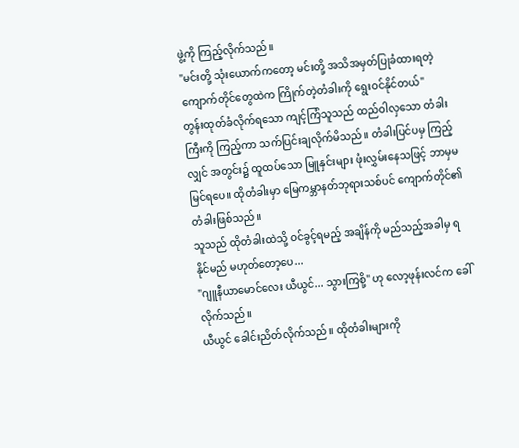ဖွဲ့ကို ကြည့်လိုက်သည်။
"မင်းတို့ သုံးယောက်ကတော့ မင်းတို့ အသိအမှတ်ပြုခံထားရတဲ့ ကျောက်တိုင်တွေထဲက ကြိုက်တဲ့တံခါးကို ရွေးဝင်နိုင်တယ်"
တွန်းထုတ်ခံလိုက်ရသော ကျင့်ကြံသူသည် ထည်ဝါလှသော တံခါးကြီးကို ကြည့်ကာ သက်ပြင်းချလိုက်မိသည်။ တံခါးပြင်ပမှ ကြည့်လျှင် အတွင်း၌ ထူထပ်သော မြူနှင်းများ ဖုံးလွှမ်းနေသဖြင့် ဘာမှမမြင်ရပေ။ ထိုတံခါးမှာ မြေကမ္ဘာနတ်ဘုရားသစ်ပင် ကျောက်တိုင်၏ တံခါးဖြစ်သည်။
သူသည် ထိုတံခါးထဲသို့ ဝင်ခွင့်ရမည့် အချိန်ကို မည်သည့်အခါမှ ရနိုင်မည် မဟုတ်တော့ပေ...
"ဂျူနီယာမောင်လေး ယီယွင်... သွားကြစို့" ဟု လော့ဖုန်းလင်က ခေါ်လိုက်သည်။
ယီယွင် ခေါင်းညိတ်လိုက်သည်။ ထိုတံခါးများကို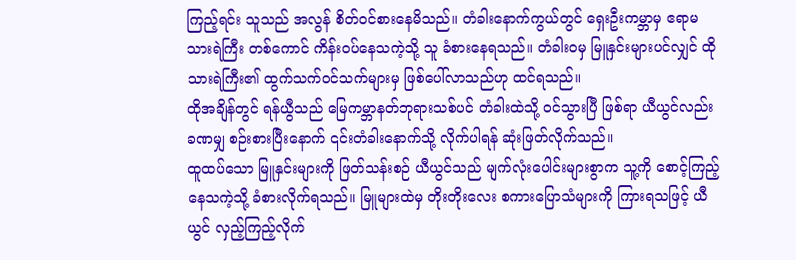ကြည့်ရင်း သူသည် အလွန် စိတ်ဝင်စားနေမိသည်။ တံခါးနောက်ကွယ်တွင် ရှေးဦးကမ္ဘာမှ ဧရာမ သားရဲကြီး တစ်ကောင် ကိန်းဝပ်နေသကဲ့သို့ သူ ခံစားနေရသည်။ တံခါးဝမှ မြူနှင်းများပင်လျှင် ထိုသားရဲကြီး၏ ထွက်သက်ဝင်သက်များမှ ဖြစ်ပေါ်လာသည်ဟု ထင်ရသည်။
ထိုအချိန်တွင် ရန်ယွီသည် မြေကမ္ဘာနတ်ဘုရားသစ်ပင် တံခါးထဲသို့ ဝင်သွားပြီ ဖြစ်ရာ ယီယွင်လည်း ခဏမျှ စဉ်းစားပြီးနောက် ၎င်းတံခါးနောက်သို့ လိုက်ပါရန် ဆုံးဖြတ်လိုက်သည်။
ထူထပ်သော မြူနှင်းများကို ဖြတ်သန်းစဉ် ယီယွင်သည် မျက်လုံးပေါင်းများစွာက သူ့ကို စောင့်ကြည့်နေသကဲ့သို့ ခံစားလိုက်ရသည်။ မြူများထဲမှ တိုးတိုးလေး စကားပြောသံများကို ကြားရသဖြင့် ယီယွင် လှည့်ကြည့်လိုက်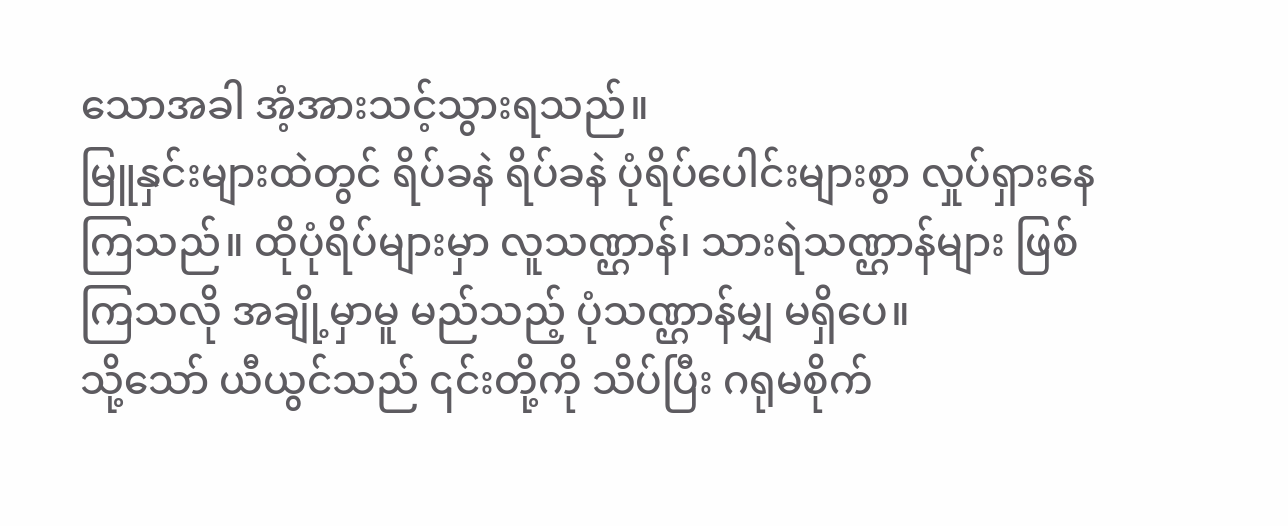သောအခါ အံ့အားသင့်သွားရသည်။
မြူနှင်းများထဲတွင် ရိပ်ခနဲ ရိပ်ခနဲ ပုံရိပ်ပေါင်းများစွာ လှုပ်ရှားနေကြသည်။ ထိုပုံရိပ်များမှာ လူသဏ္ဌာန်၊ သားရဲသဏ္ဌာန်များ ဖြစ်ကြသလို အချို့မှာမူ မည်သည့် ပုံသဏ္ဌာန်မျှ မရှိပေ။
သို့သော် ယီယွင်သည် ၎င်းတို့ကို သိပ်ပြီး ဂရုမစိုက်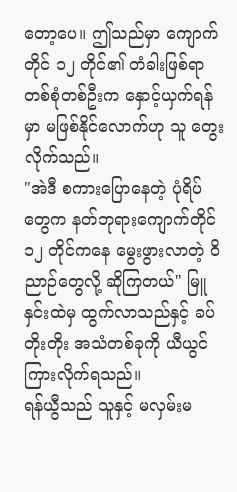တော့ပေ။ ဤသည်မှာ ကျောက်တိုင် ၁၂ တိုင်၏ တံခါးဖြစ်ရာ တစ်စုံတစ်ဦးက နှောင့်ယှက်ရန်မှာ မဖြစ်နိုင်လောက်ဟု သူ တွေးလိုက်သည်။
"အဲဒီ စကားပြောနေတဲ့ ပုံရိပ်တွေက နတ်ဘုရားကျောက်တိုင် ၁၂ တိုင်ကနေ မွေးဖွားလာတဲ့ ဝိညာဉ်တွေလို့ ဆိုကြတယ်" မြူနှင်းထဲမှ ထွက်လာသည်နှင့် ခပ်တိုးတိုး အသံတစ်ခုကို ယီယွင် ကြားလိုက်ရသည်။
ရန်ယွီသည် သူနှင့် မလှမ်းမ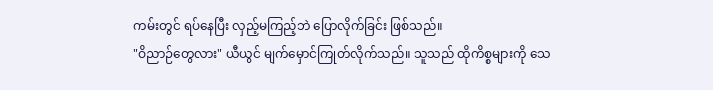ကမ်းတွင် ရပ်နေပြီး လှည့်မကြည့်ဘဲ ပြောလိုက်ခြင်း ဖြစ်သည်။
"ဝိညာဉ်တွေလား" ယီယွင် မျက်မှောင်ကြုတ်လိုက်သည်။ သူသည် ထိုကိစ္စများကို သေ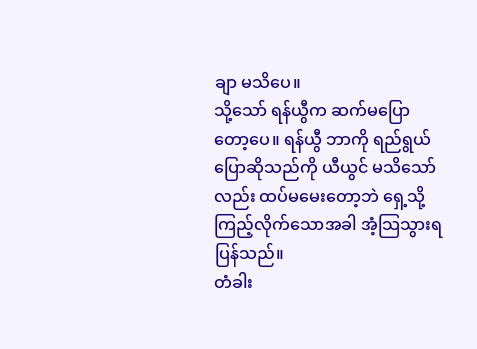ချာ မသိပေ။
သို့သော် ရန်ယွီက ဆက်မပြောတော့ပေ။ ရန်ယွီ ဘာကို ရည်ရွယ်ပြောဆိုသည်ကို ယီယွင် မသိသော်လည်း ထပ်မမေးတော့ဘဲ ရှေ့သို့ ကြည့်လိုက်သောအခါ အံ့သြသွားရပြန်သည်။
တံခါး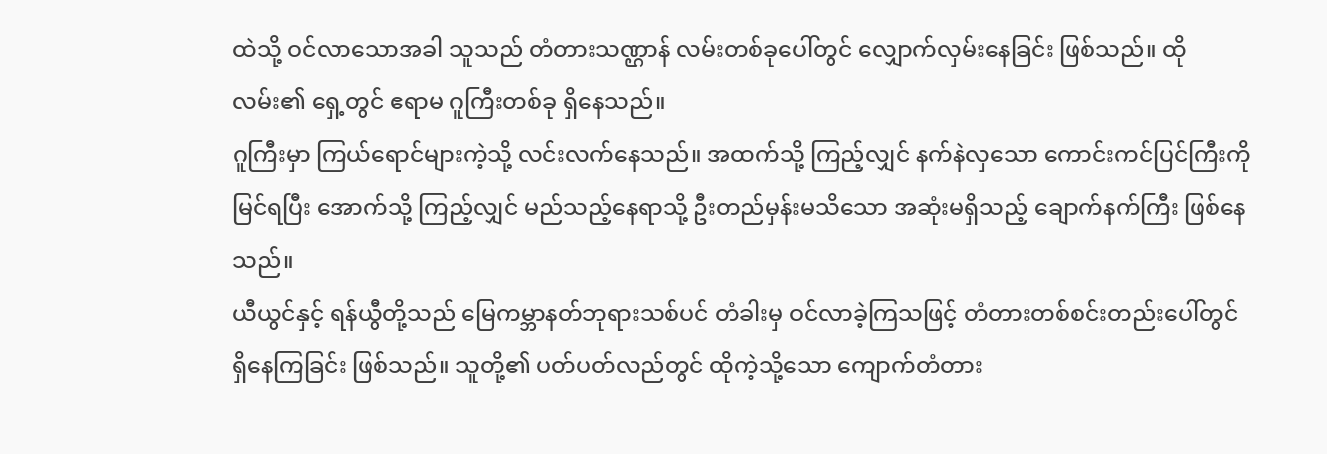ထဲသို့ ဝင်လာသောအခါ သူသည် တံတားသဏ္ဌာန် လမ်းတစ်ခုပေါ်တွင် လျှောက်လှမ်းနေခြင်း ဖြစ်သည်။ ထိုလမ်း၏ ရှေ့တွင် ဧရာမ ဂူကြီးတစ်ခု ရှိနေသည်။
ဂူကြီးမှာ ကြယ်ရောင်များကဲ့သို့ လင်းလက်နေသည်။ အထက်သို့ ကြည့်လျှင် နက်နဲလှသော ကောင်းကင်ပြင်ကြီးကို မြင်ရပြီး အောက်သို့ ကြည့်လျှင် မည်သည့်နေရာသို့ ဦးတည်မှန်းမသိသော အဆုံးမရှိသည့် ချောက်နက်ကြီး ဖြစ်နေသည်။
ယီယွင်နှင့် ရန်ယွီတို့သည် မြေကမ္ဘာနတ်ဘုရားသစ်ပင် တံခါးမှ ဝင်လာခဲ့ကြသဖြင့် တံတားတစ်စင်းတည်းပေါ်တွင် ရှိနေကြခြင်း ဖြစ်သည်။ သူတို့၏ ပတ်ပတ်လည်တွင် ထိုကဲ့သို့သော ကျောက်တံတား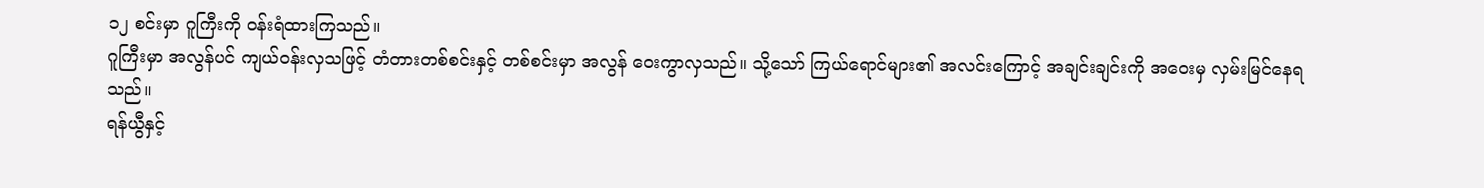၁၂ စင်းမှာ ဂူကြီးကို ဝန်းရံထားကြသည်။
ဂူကြီးမှာ အလွန်ပင် ကျယ်ဝန်းလှသဖြင့် တံတားတစ်စင်းနှင့် တစ်စင်းမှာ အလွန် ဝေးကွာလှသည်။ သို့သော် ကြယ်ရောင်များ၏ အလင်းကြောင့် အချင်းချင်းကို အဝေးမှ လှမ်းမြင်နေရသည်။
ရန်ယွီနှင့်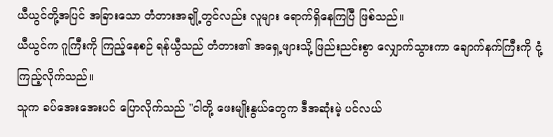ယီယွင်တို့အပြင် အခြားသော တံတားအချို့တွင်လည်း လူများ ရောက်ရှိနေကြပြီ ဖြစ်သည်။
ယီယွင်က ဂူကြီးကို ကြည့်နေစဉ် ရန်ယွီသည် တံတား၏ အရှေ့ဖျားသို့ ဖြည်းညင်းစွာ လျှောက်သွားကာ ချောက်နက်ကြီးကို ငုံ့ကြည့်လိုက်သည်။
သူက ခပ်အေးအေးပင် ပြောလိုက်သည် "ငါတို့ ဖေးမျိုးနွယ်တွေက ဒီအဆုံးမဲ့ ပင်လယ်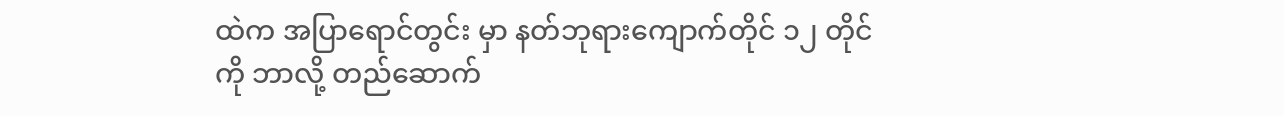ထဲက အပြာရောင်တွင်း မှာ နတ်ဘုရားကျောက်တိုင် ၁၂ တိုင်ကို ဘာလို့ တည်ဆောက်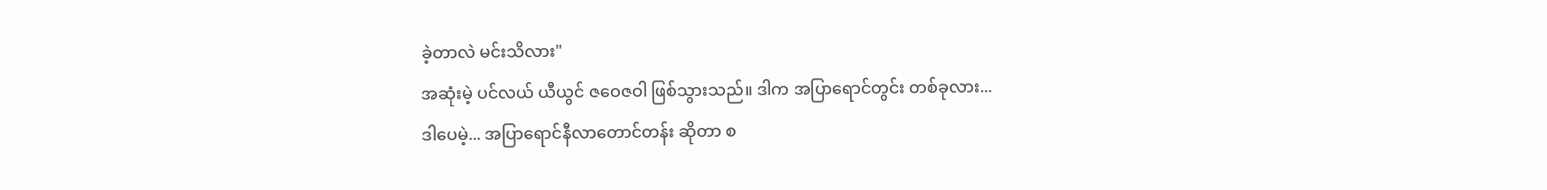ခဲ့တာလဲ မင်းသိလား"
အဆုံးမဲ့ ပင်လယ် ယီယွင် ဇဝေဇဝါ ဖြစ်သွားသည်။ ဒါက အပြာရောင်တွင်း တစ်ခုလား...
ဒါပေမဲ့... အပြာရောင်နီလာတောင်တန်း ဆိုတာ စ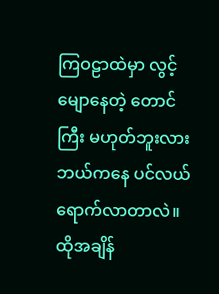ကြဝဠာထဲမှာ လွင့်မျောနေတဲ့ တောင်ကြီး မဟုတ်ဘူးလား ဘယ်ကနေ ပင်လယ် ရောက်လာတာလဲ။
ထိုအချိန်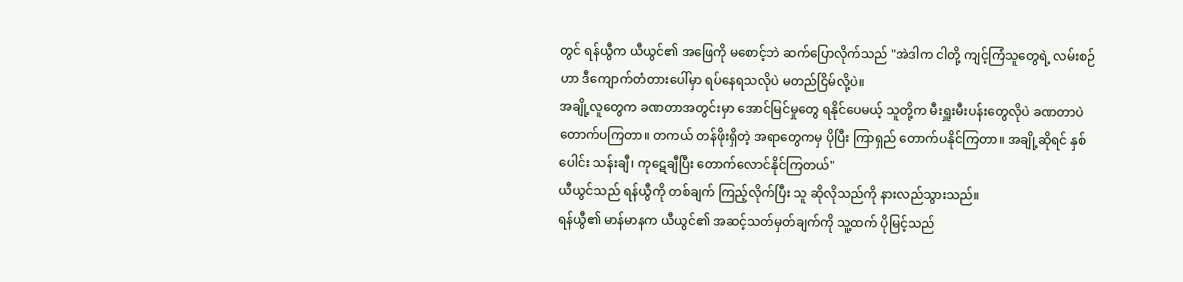တွင် ရန်ယွီက ယီယွင်၏ အဖြေကို မစောင့်ဘဲ ဆက်ပြောလိုက်သည် "အဲဒါက ငါတို့ ကျင့်ကြံသူတွေရဲ့ လမ်းစဉ်ဟာ ဒီကျောက်တံတားပေါ်မှာ ရပ်နေရသလိုပဲ မတည်ငြိမ်လို့ပဲ။
အချို့လူတွေက ခဏတာအတွင်းမှာ အောင်မြင်မှုတွေ ရနိုင်ပေမယ့် သူတို့က မီးရှူးမီးပန်းတွေလိုပဲ ခဏတာပဲ တောက်ပကြတာ။ တကယ် တန်ဖိုးရှိတဲ့ အရာတွေကမှ ပိုပြီး ကြာရှည် တောက်ပနိုင်ကြတာ။ အချို့ဆိုရင် နှစ်ပေါင်း သန်းချီ၊ ကုဋေချီပြီး တောက်လောင်နိုင်ကြတယ်"
ယီယွင်သည် ရန်ယွီကို တစ်ချက် ကြည့်လိုက်ပြီး သူ ဆိုလိုသည်ကို နားလည်သွားသည်။
ရန်ယွီ၏ မာန်မာနက ယီယွင်၏ အဆင့်သတ်မှတ်ချက်ကို သူ့ထက် ပိုမြင့်သည်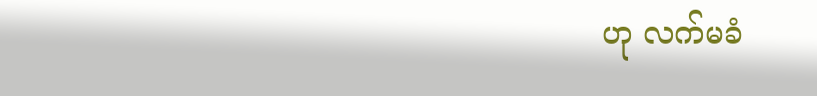ဟု လက်မခံ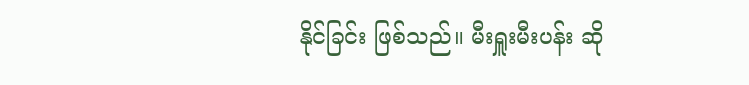နိုင်ခြင်း ဖြစ်သည်။ မီးရှူးမီးပန်း ဆို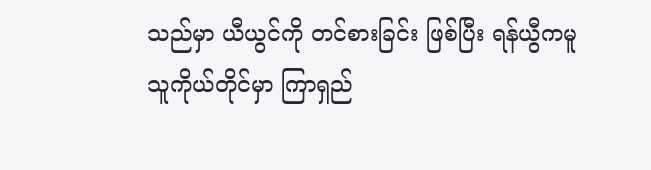သည်မှာ ယီယွင်ကို တင်စားခြင်း ဖြစ်ပြီး ရန်ယွီကမူ သူကိုယ်တိုင်မှာ ကြာရှည်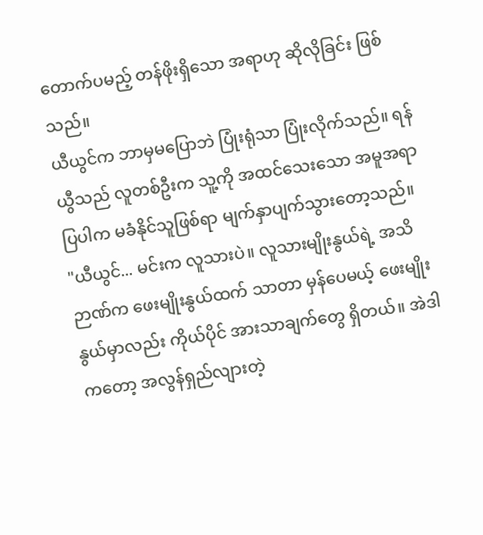တောက်ပမည့် တန်ဖိုးရှိသော အရာဟု ဆိုလိုခြင်း ဖြစ်သည်။
ယီယွင်က ဘာမှမပြောဘဲ ပြုံးရုံသာ ပြုံးလိုက်သည်။ ရန်ယွီသည် လူတစ်ဦးက သူ့ကို အထင်သေးသော အမူအရာ ပြပါက မခံနိုင်သူဖြစ်ရာ မျက်နှာပျက်သွားတော့သည်။
"ယီယွင်... မင်းက လူသားပဲ။ လူသားမျိုးနွယ်ရဲ့ အသိဉာဏ်က ဖေးမျိုးနွယ်ထက် သာတာ မှန်ပေမယ့် ဖေးမျိုးနွယ်မှာလည်း ကိုယ်ပိုင် အားသာချက်တွေ ရှိတယ်။ အဲဒါကတော့ အလွန်ရှည်လျားတဲ့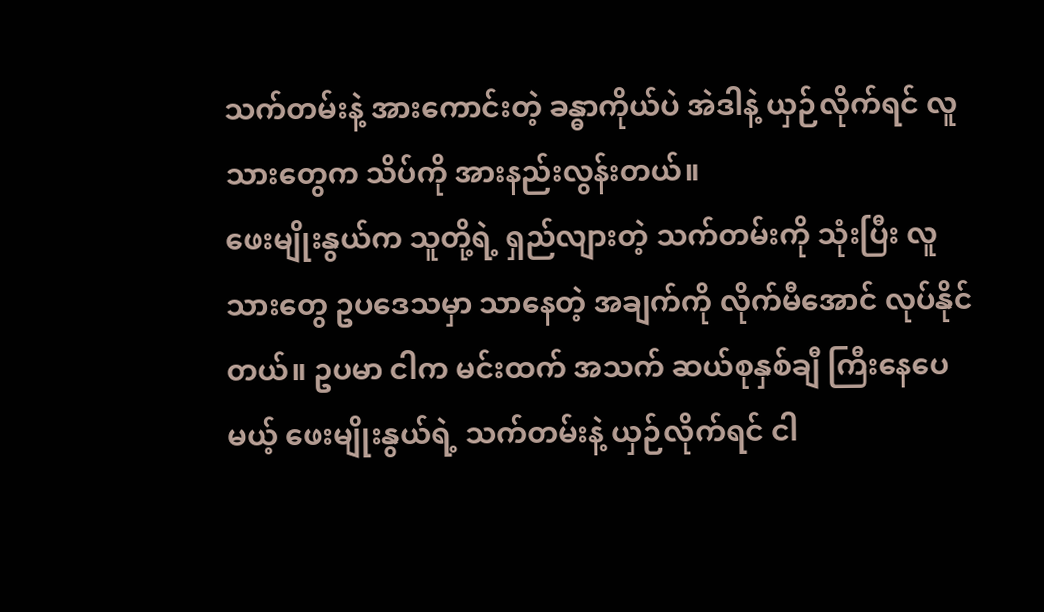သက်တမ်းနဲ့ အားကောင်းတဲ့ ခန္ဓာကိုယ်ပဲ အဲဒါနဲ့ ယှဉ်လိုက်ရင် လူသားတွေက သိပ်ကို အားနည်းလွန်းတယ်။
ဖေးမျိုးနွယ်က သူတို့ရဲ့ ရှည်လျားတဲ့ သက်တမ်းကို သုံးပြီး လူသားတွေ ဥပဒေသမှာ သာနေတဲ့ အချက်ကို လိုက်မီအောင် လုပ်နိုင်တယ်။ ဥပမာ ငါက မင်းထက် အသက် ဆယ်စုနှစ်ချီ ကြီးနေပေမယ့် ဖေးမျိုးနွယ်ရဲ့ သက်တမ်းနဲ့ ယှဉ်လိုက်ရင် ငါ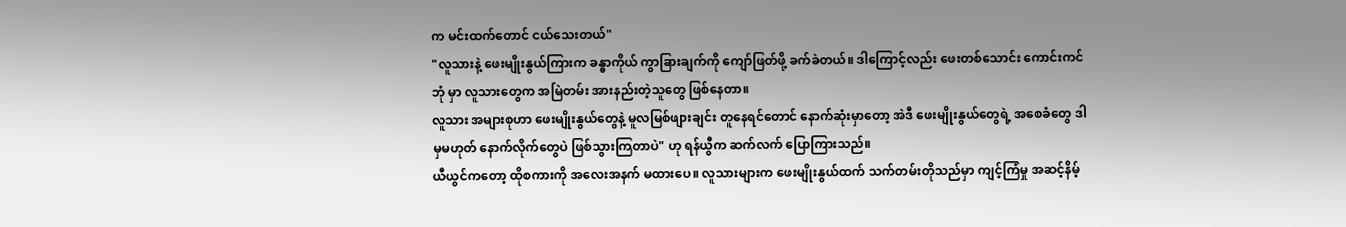က မင်းထက်တောင် ငယ်သေးတယ်"
"လူသားနဲ့ ဖေးမျိုးနွယ်ကြားက ခန္ဓာကိုယ် ကွာခြားချက်ကို ကျော်ဖြတ်ဖို့ ခက်ခဲတယ်။ ဒါကြောင့်လည်း ဖေးတစ်သောင်း ကောင်းကင်ဘုံ မှာ လူသားတွေက အမြဲတမ်း အားနည်းတဲ့သူတွေ ဖြစ်နေတာ။
လူသား အများစုဟာ ဖေးမျိုးနွယ်တွေနဲ့ မူလမြစ်ဖျားချင်း တူနေရင်တောင် နောက်ဆုံးမှာတော့ အဲဒီ ဖေးမျိုးနွယ်တွေရဲ့ အစေခံတွေ ဒါမှမဟုတ် နောက်လိုက်တွေပဲ ဖြစ်သွားကြတာပဲ" ဟု ရန်ယွီက ဆက်လက် ပြောကြားသည်။
ယီယွင်ကတော့ ထိုစကားကို အလေးအနက် မထားပေ။ လူသားများက ဖေးမျိုးနွယ်ထက် သက်တမ်းတိုသည်မှာ ကျင့်ကြံမှု အဆင့်နိမ့်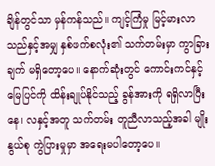ချိန်တွင်သာ မှန်ကန်သည်။ ကျင့်ကြံမှု မြင့်မားလာသည်နှင့်အမျှ နှစ်ဖက်စလုံး၏ သက်တမ်းမှာ ကွာခြားချက် မရှိတော့ပေ။ နောက်ဆုံးတွင် ကောင်းကင်နှင့် မြေပြင်ကို ထိန်းချုပ်နိုင်သည့် ခွန်အားကို ရရှိလာပြီး နေ၊ လနှင့်အတူ သက်တမ်း တူညီလာသည့်အခါ မျိုးနွယ်စု ကွဲပြားမှုမှာ အရေးမပါတော့ပေ။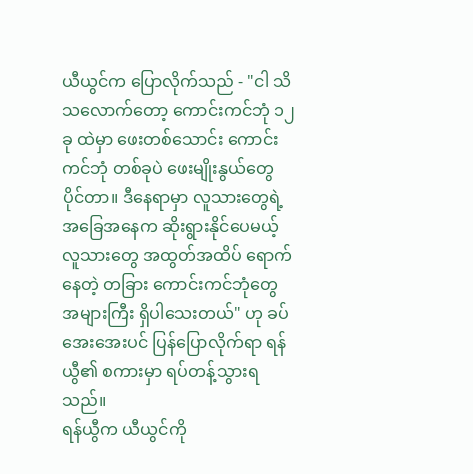ယီယွင်က ပြောလိုက်သည် - "ငါ သိသလောက်တော့ ကောင်းကင်ဘုံ ၁၂ ခု ထဲမှာ ဖေးတစ်သောင်း ကောင်းကင်ဘုံ တစ်ခုပဲ ဖေးမျိုးနွယ်တွေ ပိုင်တာ။ ဒီနေရာမှာ လူသားတွေရဲ့ အခြေအနေက ဆိုးရွားနိုင်ပေမယ့် လူသားတွေ အထွတ်အထိပ် ရောက်နေတဲ့ တခြား ကောင်းကင်ဘုံတွေ အများကြီး ရှိပါသေးတယ်" ဟု ခပ်အေးအေးပင် ပြန်ပြောလိုက်ရာ ရန်ယွီ၏ စကားမှာ ရပ်တန့်သွားရသည်။
ရန်ယွီက ယီယွင်ကို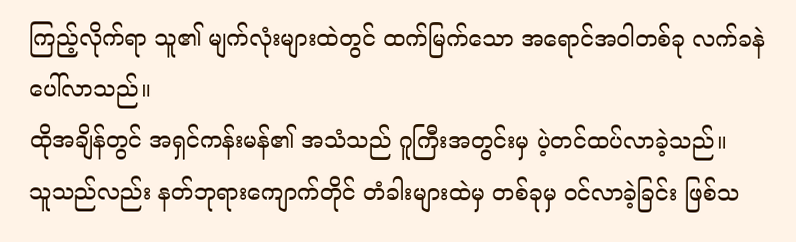ကြည့်လိုက်ရာ သူ၏ မျက်လုံးများထဲတွင် ထက်မြက်သော အရောင်အဝါတစ်ခု လက်ခနဲ ပေါ်လာသည်။
ထိုအချိန်တွင် အရှင်ကန်းမန်၏ အသံသည် ဂူကြီးအတွင်းမှ ပဲ့တင်ထပ်လာခဲ့သည်။
သူသည်လည်း နတ်ဘုရားကျောက်တိုင် တံခါးများထဲမှ တစ်ခုမှ ဝင်လာခဲ့ခြင်း ဖြစ်သ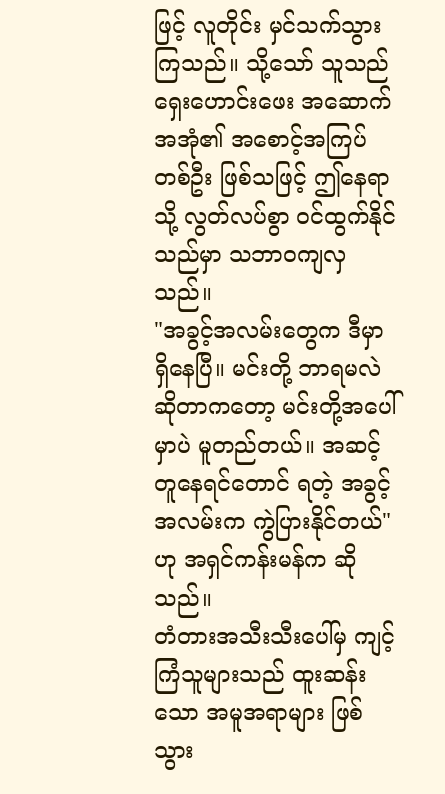ဖြင့် လူတိုင်း မှင်သက်သွားကြသည်။ သို့သော် သူသည် ရှေးဟောင်းဖေး အဆောက်အအုံ၏ အစောင့်အကြပ် တစ်ဦး ဖြစ်သဖြင့် ဤနေရာသို့ လွတ်လပ်စွာ ဝင်ထွက်နိုင်သည်မှာ သဘာဝကျလှသည်။
"အခွင့်အလမ်းတွေက ဒီမှာ ရှိနေပြီ။ မင်းတို့ ဘာရမလဲဆိုတာကတော့ မင်းတို့အပေါ်မှာပဲ မူတည်တယ်။ အဆင့်တူနေရင်တောင် ရတဲ့ အခွင့်အလမ်းက ကွဲပြားနိုင်တယ်" ဟု အရှင်ကန်းမန်က ဆိုသည်။
တံတားအသီးသီးပေါ်မှ ကျင့်ကြံသူများသည် ထူးဆန်းသော အမူအရာများ ဖြစ်သွား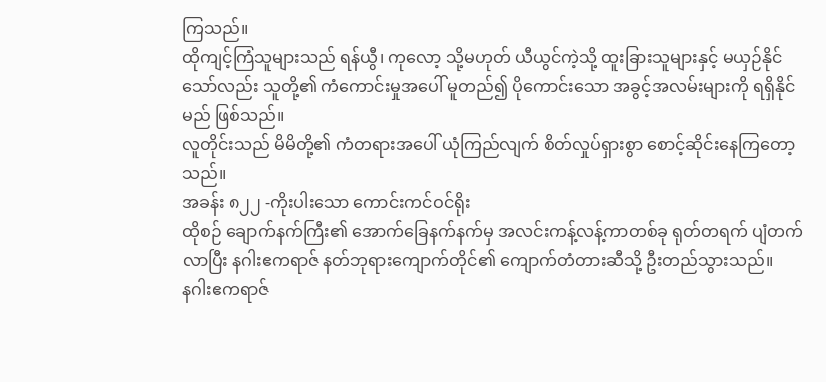ကြသည်။
ထိုကျင့်ကြံသူများသည် ရန်ယွီ၊ ကုလော့ သို့မဟုတ် ယီယွင်ကဲ့သို့ ထူးခြားသူများနှင့် မယှဉ်နိုင်သော်လည်း သူတို့၏ ကံကောင်းမှုအပေါ် မူတည်၍ ပိုကောင်းသော အခွင့်အလမ်းများကို ရရှိနိုင်မည် ဖြစ်သည်။
လူတိုင်းသည် မိမိတို့၏ ကံတရားအပေါ် ယုံကြည်လျက် စိတ်လှုပ်ရှားစွာ စောင့်ဆိုင်းနေကြတော့သည်။
အခန်း ၈၂၂ -ကိုးပါးသော ကောင်းကင်ဝင်ရိုး
ထိုစဉ် ချောက်နက်ကြီး၏ အောက်ခြေနက်နက်မှ အလင်းကန့်လန့်ကာတစ်ခု ရုတ်တရက် ပျံတက်လာပြီး နဂါးဧကရာဇ် နတ်ဘုရားကျောက်တိုင်၏ ကျောက်တံတားဆီသို့ ဦးတည်သွားသည်။
နဂါးဧကရာဇ်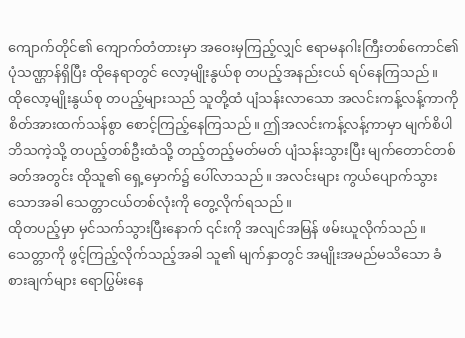ကျောက်တိုင်၏ ကျောက်တံတားမှာ အဝေးမှကြည့်လျှင် ဧရာမနဂါးကြီးတစ်ကောင်၏ ပုံသဏ္ဌာန်ရှိပြီး ထိုနေရာတွင် လော့မျိုးနွယ်စု တပည့်အနည်းငယ် ရပ်နေကြသည်။
ထိုလော့မျိုးနွယ်စု တပည့်များသည် သူတို့ထံ ပျံသန်းလာသော အလင်းကန့်လန့်ကာကို စိတ်အားထက်သန်စွာ စောင့်ကြည့်နေကြသည်။ ဤအလင်းကန့်လန့်ကာမှာ မျက်စိပါဘိသကဲ့သို့ တပည့်တစ်ဦးထံသို့ တည့်တည့်မတ်မတ် ပျံသန်းသွားပြီး မျက်တောင်တစ်ခတ်အတွင်း ထိုသူ၏ ရှေ့မှောက်၌ ပေါ်လာသည်။ အလင်းများ ကွယ်ပျောက်သွားသောအခါ သေတ္တာငယ်တစ်လုံးကို တွေ့လိုက်ရသည်။
ထိုတပည့်မှာ မှင်သက်သွားပြီးနောက် ၎င်းကို အလျင်အမြန် ဖမ်းယူလိုက်သည်။ သေတ္တာကို ဖွင့်ကြည့်လိုက်သည့်အခါ သူ၏ မျက်နှာတွင် အမျိုးအမည်မသိသော ခံစားချက်များ ရောပြွမ်းနေ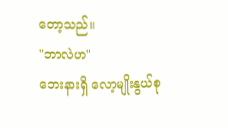တော့သည်။
"ဘာလဲဟ"
ဘေးနားရှိ လော့မျိုးနွယ်စု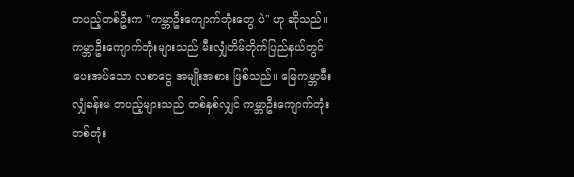တပည့်တစ်ဦးက "ကမ္ဘာဦးကျောက်တုံးတွေ ပဲ" ဟု ဆိုသည်။
ကမ္ဘာဦးကျောက်တုံးများသည် မီးလျှံတိမ်တိုက်ပြည်နယ်တွင် ပေးအပ်သော လစာငွေ အမျိုးအစား ဖြစ်သည်။ မြေကမ္ဘာမီးလျှံခန်းမ တပည့်များသည် တစ်နှစ်လျှင် ကမ္ဘာဦးကျောက်တုံး တစ်တုံး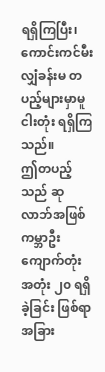ရရှိကြပြီး၊ ကောင်းကင်မီးလျှံခန်းမ တပည့်များမှာမူ ငါးတုံး ရရှိကြသည်။
ဤတပည့်သည် ဆုလာဘ်အဖြစ် ကမ္ဘာဦးကျောက်တုံး အတုံး ၂၀ ရရှိခဲ့ခြင်း ဖြစ်ရာ အခြား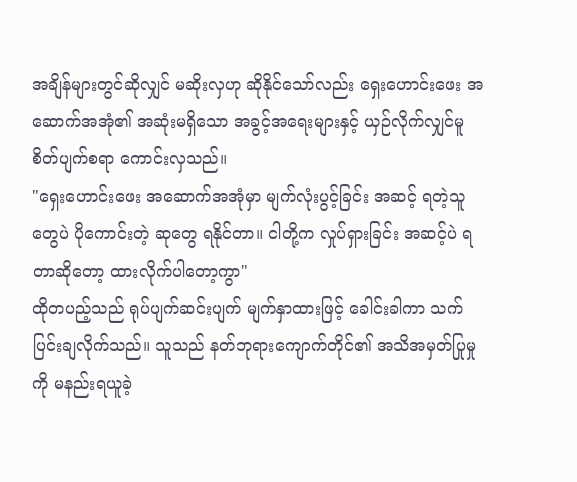အချိန်များတွင်ဆိုလျှင် မဆိုးလှဟု ဆိုနိုင်သော်လည်း ရှေးဟောင်းဖေး အဆောက်အအုံ၏ အဆုံးမရှိသော အခွင့်အရေးများနှင့် ယှဉ်လိုက်လျှင်မူ စိတ်ပျက်စရာ ကောင်းလှသည်။
"ရှေးဟောင်းဖေး အဆောက်အအုံမှာ မျက်လုံးပွင့်ခြင်း အဆင့် ရတဲ့သူတွေပဲ ပိုကောင်းတဲ့ ဆုတွေ ရနိုင်တာ။ ငါတို့က လှုပ်ရှားခြင်း အဆင့်ပဲ ရတာဆိုတော့ ထားလိုက်ပါတော့ကွာ"
ထိုတပည့်သည် ရုပ်ပျက်ဆင်းပျက် မျက်နှာထားဖြင့် ခေါင်းခါကာ သက်ပြင်းချလိုက်သည်။ သူသည် နတ်ဘုရားကျောက်တိုင်၏ အသိအမှတ်ပြုမှုကို မနည်းရယူခဲ့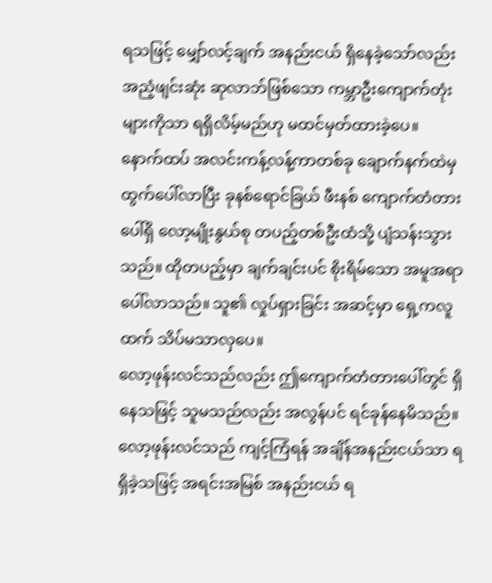ရသဖြင့် မျှော်လင့်ချက် အနည်းငယ် ရှိနေခဲ့သော်လည်း အညံ့ဖျင်းဆုံး ဆုလာဘ်ဖြစ်သော ကမ္ဘာဦးကျောက်တုံးများကိုသာ ရရှိလိမ့်မည်ဟု မထင်မှတ်ထားခဲ့ပေ။
နောက်ထပ် အလင်းကန့်လန့်ကာတစ်ခု ချောက်နက်ထဲမှ ထွက်ပေါ်လာပြီး ခုနစ်ရောင်ခြယ် ဖီးနစ် ကျောက်တံတားပေါ်ရှိ လော့မျိုးနွယ်စု တပည့်တစ်ဦးထံသို့ ပျံသန်းသွားသည်။ ထိုတပည့်မှာ ချက်ချင်းပင် စိုးရိမ်သော အမူအရာ ပေါ်လာသည်။ သူ၏ လှုပ်ရှားခြင်း အဆင့်မှာ ရှေ့ကလူထက် သိပ်မသာလှပေ။
လော့ဖုန်းလင်သည်လည်း ဤကျောက်တံတားပေါ်တွင် ရှိနေသဖြင့် သူမသည်လည်း အလွန်ပင် ရင်ခုန်နေမိသည်။ လော့ဖုန်းလင်သည် ကျင့်ကြံရန် အချိန်အနည်းငယ်သာ ရရှိခဲ့သဖြင့် အရင်းအမြစ် အနည်းငယ် ရ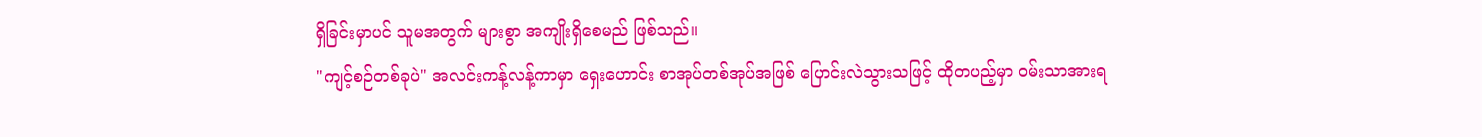ရှိခြင်းမှာပင် သူမအတွက် များစွာ အကျိုးရှိစေမည် ဖြစ်သည်။
"ကျင့်စဉ်တစ်ခုပဲ" အလင်းကန့်လန့်ကာမှာ ရှေးဟောင်း စာအုပ်တစ်အုပ်အဖြစ် ပြောင်းလဲသွားသဖြင့် ထိုတပည့်မှာ ဝမ်းသာအားရ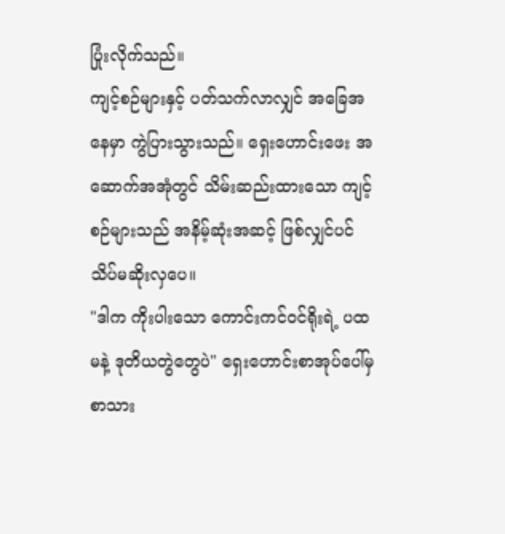ပြုံးလိုက်သည်။
ကျင့်စဉ်များနှင့် ပတ်သက်လာလျှင် အခြေအနေမှာ ကွဲပြားသွားသည်။ ရှေးဟောင်းဖေး အဆောက်အအုံတွင် သိမ်းဆည်းထားသော ကျင့်စဉ်များသည် အနိမ့်ဆုံးအဆင့် ဖြစ်လျှင်ပင် သိပ်မဆိုးလှပေ။
"ဒါက ကိုးပါးသော ကောင်းကင်ဝင်ရိုးရဲ့ ပထမနဲ့ ဒုတိယတွဲတွေပဲ" ရှေးဟောင်းစာအုပ်ပေါ်မှ စာသား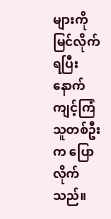များကို မြင်လိုက်ရပြီးနောက် ကျင့်ကြံသူတစ်ဦးက ပြောလိုက်သည်။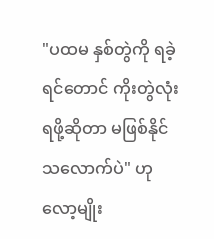"ပထမ နှစ်တွဲကို ရခဲ့ရင်တောင် ကိုးတွဲလုံး ရဖို့ဆိုတာ မဖြစ်နိုင်သလောက်ပဲ" ဟု လော့မျိုး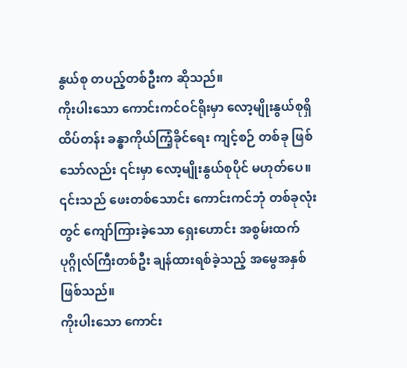နွယ်စု တပည့်တစ်ဦးက ဆိုသည်။
ကိုးပါးသော ကောင်းကင်ဝင်ရိုးမှာ လော့မျိုးနွယ်စုရှိ ထိပ်တန်း ခန္ဓာကိုယ်ကြံ့ခိုင်ရေး ကျင့်စဉ် တစ်ခု ဖြစ်သော်လည်း ၎င်းမှာ လော့မျိုးနွယ်စုပိုင် မဟုတ်ပေ။ ၎င်းသည် ဖေးတစ်သောင်း ကောင်းကင်ဘုံ တစ်ခုလုံးတွင် ကျော်ကြားခဲ့သော ရှေးဟောင်း အစွမ်းထက် ပုဂ္ဂိုလ်ကြီးတစ်ဦး ချန်ထားရစ်ခဲ့သည့် အမွေအနှစ် ဖြစ်သည်။
ကိုးပါးသော ကောင်း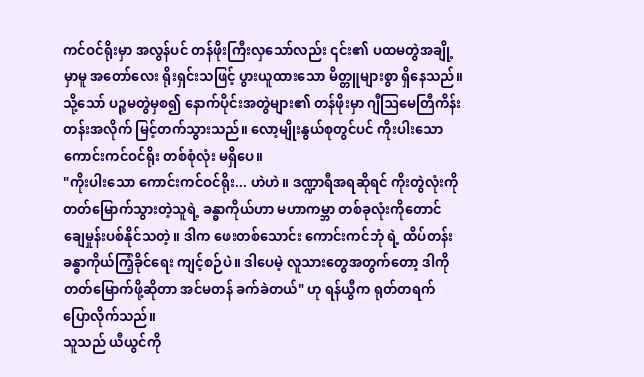ကင်ဝင်ရိုးမှာ အလွန်ပင် တန်ဖိုးကြီးလှသော်လည်း ၎င်း၏ ပထမတွဲအချို့မှာမူ အတော်လေး ရိုးရှင်းသဖြင့် ပွားယူထားသော မိတ္တူများစွာ ရှိနေသည်။ သို့သော် ပဉ္စမတွဲမှစ၍ နောက်ပိုင်းအတွဲများ၏ တန်ဖိုးမှာ ဂျီဩမေတြီကိန်းတန်းအလိုက် မြင့်တက်သွားသည်။ လော့မျိုးနွယ်စုတွင်ပင် ကိုးပါးသော ကောင်းကင်ဝင်ရိုး တစ်စုံလုံး မရှိပေ။
"ကိုးပါးသော ကောင်းကင်ဝင်ရိုး... ဟဲဟဲ။ ဒဏ္ဍာရီအရဆိုရင် ကိုးတွဲလုံးကို တတ်မြောက်သွားတဲ့သူရဲ့ ခန္ဓာကိုယ်ဟာ မဟာကမ္ဘာ တစ်ခုလုံးကိုတောင် ချေမှုန်းပစ်နိုင်သတဲ့။ ဒါက ဖေးတစ်သောင်း ကောင်းကင်ဘုံ ရဲ့ ထိပ်တန်း ခန္ဓာကိုယ်ကြံ့ခိုင်ရေး ကျင့်စဉ်ပဲ။ ဒါပေမဲ့ လူသားတွေအတွက်တော့ ဒါကို တတ်မြောက်ဖို့ဆိုတာ အင်မတန် ခက်ခဲတယ်" ဟု ရန်ယွီက ရုတ်တရက် ပြောလိုက်သည်။
သူသည် ယီယွင်ကို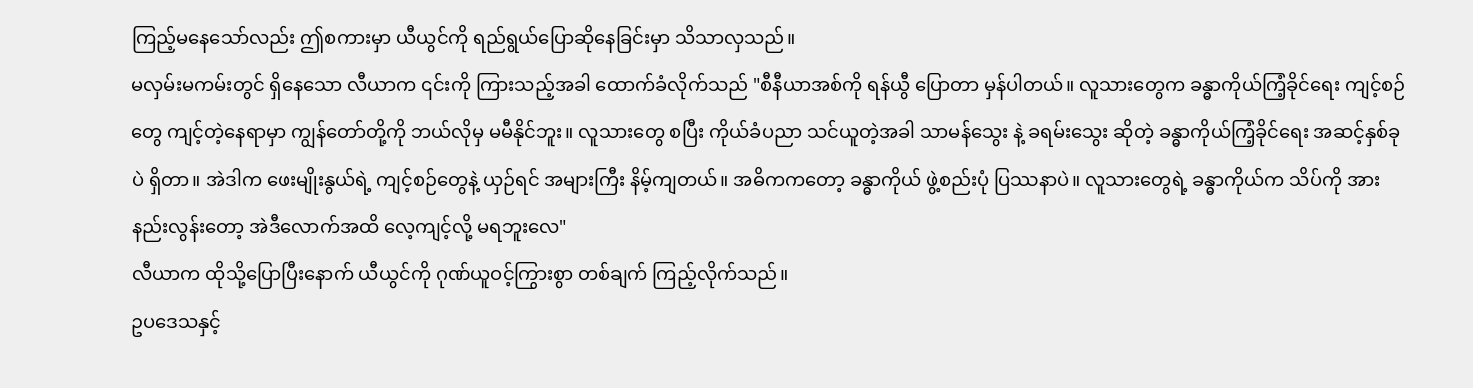ကြည့်မနေသော်လည်း ဤစကားမှာ ယီယွင်ကို ရည်ရွယ်ပြောဆိုနေခြင်းမှာ သိသာလှသည်။
မလှမ်းမကမ်းတွင် ရှိနေသော လီယာက ၎င်းကို ကြားသည့်အခါ ထောက်ခံလိုက်သည် "စီနီယာအစ်ကို ရန်ယွီ ပြောတာ မှန်ပါတယ်။ လူသားတွေက ခန္ဓာကိုယ်ကြံ့ခိုင်ရေး ကျင့်စဉ်တွေ ကျင့်တဲ့နေရာမှာ ကျွန်တော်တို့ကို ဘယ်လိုမှ မမီနိုင်ဘူး။ လူသားတွေ စပြီး ကိုယ်ခံပညာ သင်ယူတဲ့အခါ သာမန်သွေး နဲ့ ခရမ်းသွေး ဆိုတဲ့ ခန္ဓာကိုယ်ကြံ့ခိုင်ရေး အဆင့်နှစ်ခုပဲ ရှိတာ။ အဲဒါက ဖေးမျိုးနွယ်ရဲ့ ကျင့်စဉ်တွေနဲ့ ယှဉ်ရင် အများကြီး နိမ့်ကျတယ်။ အဓိကကတော့ ခန္ဓာကိုယ် ဖွဲ့စည်းပုံ ပြဿနာပဲ။ လူသားတွေရဲ့ ခန္ဓာကိုယ်က သိပ်ကို အားနည်းလွန်းတော့ အဲဒီလောက်အထိ လေ့ကျင့်လို့ မရဘူးလေ"
လီယာက ထိုသို့ပြောပြီးနောက် ယီယွင်ကို ဂုဏ်ယူဝင့်ကြွားစွာ တစ်ချက် ကြည့်လိုက်သည်။
ဥပဒေသနှင့်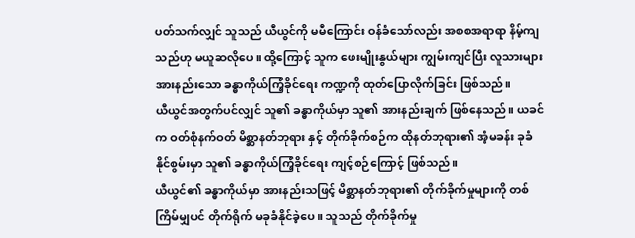ပတ်သက်လျှင် သူသည် ယီယွင်ကို မမီကြောင်း ဝန်ခံသော်လည်း အစစအရာရာ နိမ့်ကျသည်ဟု မယူဆလိုပေ။ ထို့ကြောင့် သူက ဖေးမျိုးနွယ်များ ကျွမ်းကျင်ပြီး လူသားများ အားနည်းသော ခန္ဓာကိုယ်ကြံ့ခိုင်ရေး ကဏ္ဍကို ထုတ်ပြောလိုက်ခြင်း ဖြစ်သည်။
ယီယွင်အတွက်ပင်လျှင် သူ၏ ခန္ဓာကိုယ်မှာ သူ၏ အားနည်းချက် ဖြစ်နေသည်။ ယခင်က ဝတ်စုံနက်ဝတ် မိစ္ဆာနတ်ဘုရား နှင့် တိုက်ခိုက်စဉ်က ထိုနတ်ဘုရား၏ အံ့မခန်း ခုခံနိုင်စွမ်းမှာ သူ၏ ခန္ဓာကိုယ်ကြံ့ခိုင်ရေး ကျင့်စဉ်ကြောင့် ဖြစ်သည်။
ယီယွင်၏ ခန္ဓာကိုယ်မှာ အားနည်းသဖြင့် မိစ္ဆာနတ်ဘုရား၏ တိုက်ခိုက်မှုများကို တစ်ကြိမ်မျှပင် တိုက်ရိုက် မခုခံနိုင်ခဲ့ပေ။ သူသည် တိုက်ခိုက်မှု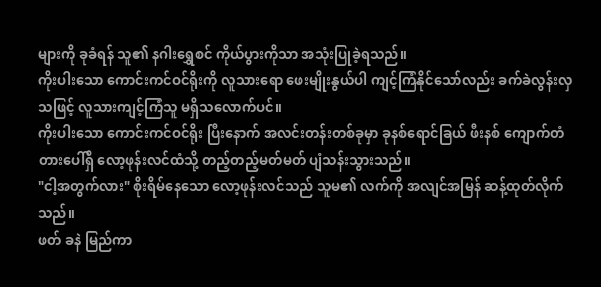များကို ခုခံရန် သူ၏ နဂါးရွှေစင် ကိုယ်ပွားကိုသာ အသုံးပြုခဲ့ရသည်။
ကိုးပါးသော ကောင်းကင်ဝင်ရိုးကို လူသားရော ဖေးမျိုးနွယ်ပါ ကျင့်ကြံနိုင်သော်လည်း ခက်ခဲလွန်းလှသဖြင့် လူသားကျင့်ကြံသူ မရှိသလောက်ပင်။
ကိုးပါးသော ကောင်းကင်ဝင်ရိုး ပြီးနောက် အလင်းတန်းတစ်ခုမှာ ခုနစ်ရောင်ခြယ် ဖီးနစ် ကျောက်တံတားပေါ်ရှိ လော့ဖုန်းလင်ထံသို့ တည့်တည့်မတ်မတ် ပျံသန်းသွားသည်။
"ငါ့အတွက်လား" စိုးရိမ်နေသော လော့ဖုန်းလင်သည် သူမ၏ လက်ကို အလျင်အမြန် ဆန့်ထုတ်လိုက်သည်။
ဖတ် ခနဲ မြည်ကာ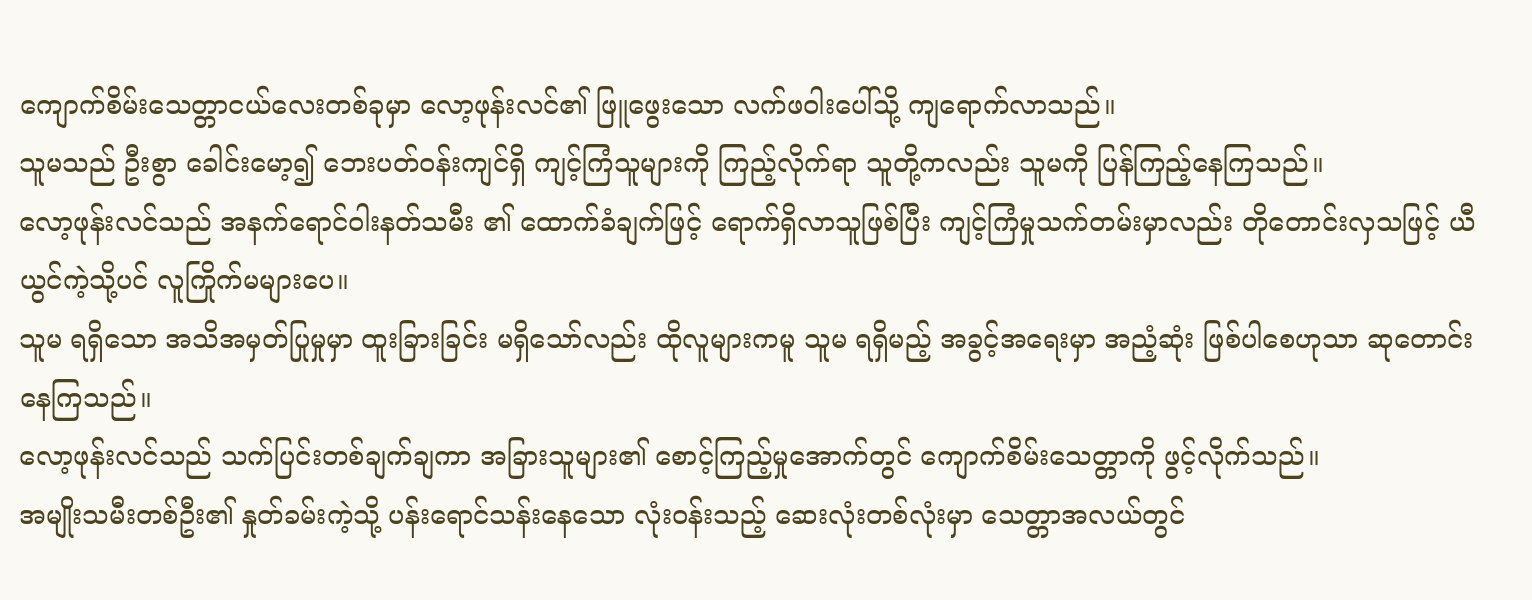ကျောက်စိမ်းသေတ္တာငယ်လေးတစ်ခုမှာ လော့ဖုန်းလင်၏ ဖြူဖွေးသော လက်ဖဝါးပေါ်သို့ ကျရောက်လာသည်။
သူမသည် ဦးစွာ ခေါင်းမော့၍ ဘေးပတ်ဝန်းကျင်ရှိ ကျင့်ကြံသူများကို ကြည့်လိုက်ရာ သူတို့ကလည်း သူမကို ပြန်ကြည့်နေကြသည်။
လော့ဖုန်းလင်သည် အနက်ရောင်ဝါးနတ်သမီး ၏ ထောက်ခံချက်ဖြင့် ရောက်ရှိလာသူဖြစ်ပြီး ကျင့်ကြံမှုသက်တမ်းမှာလည်း တိုတောင်းလှသဖြင့် ယီယွင်ကဲ့သို့ပင် လူကြိုက်မများပေ။
သူမ ရရှိသော အသိအမှတ်ပြုမှုမှာ ထူးခြားခြင်း မရှိသော်လည်း ထိုလူများကမူ သူမ ရရှိမည့် အခွင့်အရေးမှာ အညံ့ဆုံး ဖြစ်ပါစေဟုသာ ဆုတောင်းနေကြသည်။
လော့ဖုန်းလင်သည် သက်ပြင်းတစ်ချက်ချကာ အခြားသူများ၏ စောင့်ကြည့်မှုအောက်တွင် ကျောက်စိမ်းသေတ္တာကို ဖွင့်လိုက်သည်။
အမျိုးသမီးတစ်ဦး၏ နှုတ်ခမ်းကဲ့သို့ ပန်းရောင်သန်းနေသော လုံးဝန်းသည့် ဆေးလုံးတစ်လုံးမှာ သေတ္တာအလယ်တွင်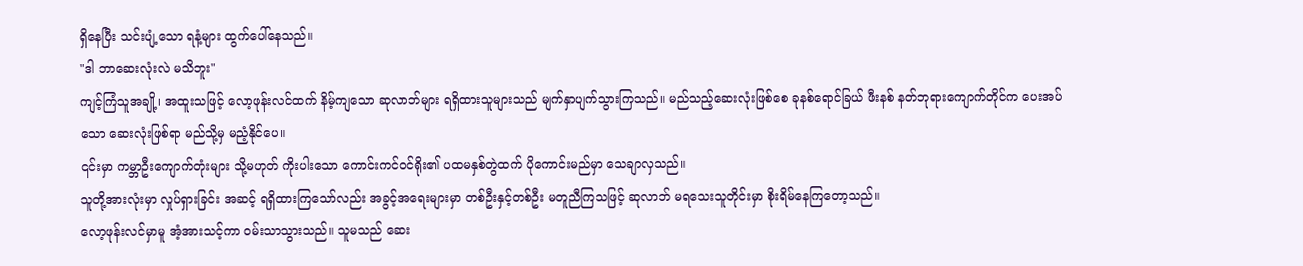ရှိနေပြီး သင်းပျံ့သော ရနံ့များ ထွက်ပေါ်နေသည်။
"ဒါ ဘာဆေးလုံးလဲ မသိဘူး"
ကျင့်ကြံသူအချို့၊ အထူးသဖြင့် လော့ဖုန်းလင်ထက် နိမ့်ကျသော ဆုလာဘ်များ ရရှိထားသူများသည် မျက်နှာပျက်သွားကြသည်။ မည်သည့်ဆေးလုံးဖြစ်စေ ခုနစ်ရောင်ခြယ် ဖီးနစ် နတ်ဘုရားကျောက်တိုင်က ပေးအပ်သော ဆေးလုံးဖြစ်ရာ မည်သို့မှ မညံ့နိုင်ပေ။
၎င်းမှာ ကမ္ဘာဦးကျောက်တုံးများ သို့မဟုတ် ကိုးပါးသော ကောင်းကင်ဝင်ရိုး၏ ပထမနှစ်တွဲထက် ပိုကောင်းမည်မှာ သေချာလှသည်။
သူတို့အားလုံးမှာ လှုပ်ရှားခြင်း အဆင့် ရရှိထားကြသော်လည်း အခွင့်အရေးများမှာ တစ်ဦးနှင့်တစ်ဦး မတူညီကြသဖြင့် ဆုလာဘ် မရသေးသူတိုင်းမှာ စိုးရိမ်နေကြတော့သည်။
လော့ဖုန်းလင်မှာမူ အံ့အားသင့်ကာ ဝမ်းသာသွားသည်။ သူမသည် ဆေး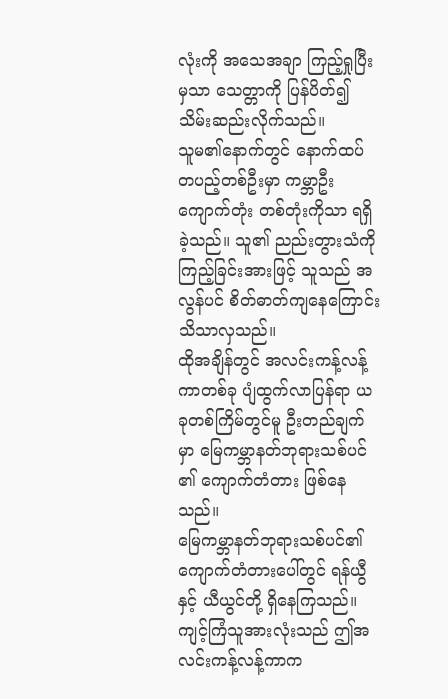လုံးကို အသေအချာ ကြည့်ရှုပြီးမှသာ သေတ္တာကို ပြန်ပိတ်၍ သိမ်းဆည်းလိုက်သည်။
သူမ၏နောက်တွင် နောက်ထပ် တပည့်တစ်ဦးမှာ ကမ္ဘာဦးကျောက်တုံး တစ်တုံးကိုသာ ရရှိခဲ့သည်။ သူ၏ ညည်းတွားသံကို ကြည့်ခြင်းအားဖြင့် သူသည် အလွန်ပင် စိတ်ဓာတ်ကျနေကြောင်း သိသာလှသည်။
ထိုအချိန်တွင် အလင်းကန့်လန့်ကာတစ်ခု ပျံထွက်လာပြန်ရာ ယခုတစ်ကြိမ်တွင်မူ ဦးတည်ချက်မှာ မြေကမ္ဘာနတ်ဘုရားသစ်ပင် ၏ ကျောက်တံတား ဖြစ်နေသည်။
မြေကမ္ဘာနတ်ဘုရားသစ်ပင်၏ ကျောက်တံတားပေါ်တွင် ရန်ယွီနှင့် ယီယွင်တို့ ရှိနေကြသည်။ ကျင့်ကြံသူအားလုံးသည် ဤအလင်းကန့်လန့်ကာက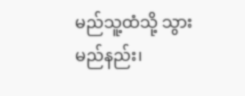မည်သူ့ထံသို့ သွားမည်နည်း၊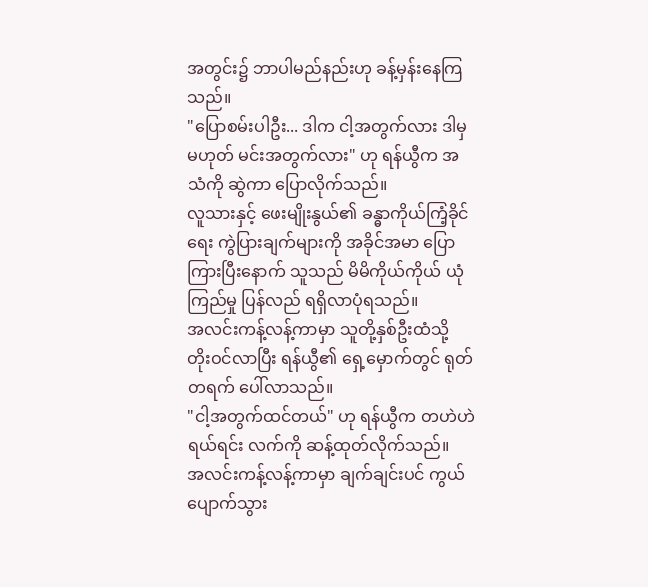အတွင်း၌ ဘာပါမည်နည်းဟု ခန့်မှန်းနေကြသည်။
"ပြောစမ်းပါဦး... ဒါက ငါ့အတွက်လား ဒါမှမဟုတ် မင်းအတွက်လား" ဟု ရန်ယွီက အသံကို ဆွဲကာ ပြောလိုက်သည်။
လူသားနှင့် ဖေးမျိုးနွယ်၏ ခန္ဓာကိုယ်ကြံ့ခိုင်ရေး ကွဲပြားချက်များကို အခိုင်အမာ ပြောကြားပြီးနောက် သူသည် မိမိကိုယ်ကိုယ် ယုံကြည်မှု ပြန်လည် ရရှိလာပုံရသည်။
အလင်းကန့်လန့်ကာမှာ သူတို့နှစ်ဦးထံသို့ တိုးဝင်လာပြီး ရန်ယွီ၏ ရှေ့မှောက်တွင် ရုတ်တရက် ပေါ်လာသည်။
"ငါ့အတွက်ထင်တယ်" ဟု ရန်ယွီက တဟဲဟဲ ရယ်ရင်း လက်ကို ဆန့်ထုတ်လိုက်သည်။
အလင်းကန့်လန့်ကာမှာ ချက်ချင်းပင် ကွယ်ပျောက်သွား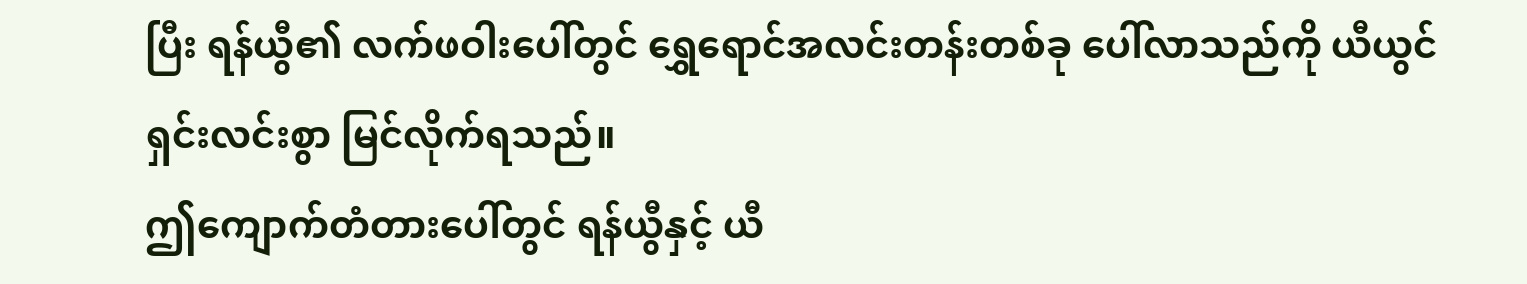ပြီး ရန်ယွီ၏ လက်ဖဝါးပေါ်တွင် ရွှေရောင်အလင်းတန်းတစ်ခု ပေါ်လာသည်ကို ယီယွင် ရှင်းလင်းစွာ မြင်လိုက်ရသည်။
ဤကျောက်တံတားပေါ်တွင် ရန်ယွီနှင့် ယီ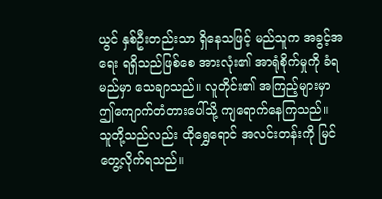ယွင် နှစ်ဦးတည်းသာ ရှိနေသဖြင့် မည်သူက အခွင့်အရေး ရရှိသည်ဖြစ်စေ အားလုံး၏ အာရုံစိုက်မှုကို ခံရမည်မှာ သေချာသည်။ လူတိုင်း၏ အကြည့်များမှာ ဤကျောက်တံတားပေါ်သို့ ကျရောက်နေကြသည်။
သူတို့သည်လည်း ထိုရွှေရောင် အလင်းတန်းကို မြင်တွေ့လိုက်ရသည်။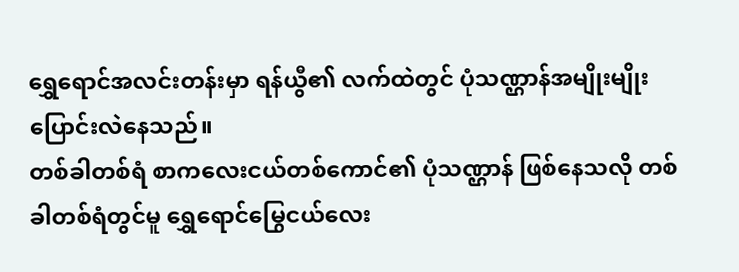ရွှေရောင်အလင်းတန်းမှာ ရန်ယွီ၏ လက်ထဲတွင် ပုံသဏ္ဌာန်အမျိုးမျိုး ပြောင်းလဲနေသည်။
တစ်ခါတစ်ရံ စာကလေးငယ်တစ်ကောင်၏ ပုံသဏ္ဌာန် ဖြစ်နေသလို တစ်ခါတစ်ရံတွင်မူ ရွှေရောင်မြွေငယ်လေး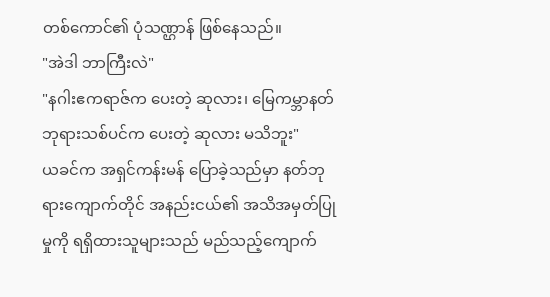တစ်ကောင်၏ ပုံသဏ္ဌာန် ဖြစ်နေသည်။
"အဲဒါ ဘာကြီးလဲ"
"နဂါးဧကရာဇ်က ပေးတဲ့ ဆုလား၊ မြေကမ္ဘာနတ်ဘုရားသစ်ပင်က ပေးတဲ့ ဆုလား မသိဘူး"
ယခင်က အရှင်ကန်းမန် ပြောခဲ့သည်မှာ နတ်ဘုရားကျောက်တိုင် အနည်းငယ်၏ အသိအမှတ်ပြုမှုကို ရရှိထားသူများသည် မည်သည့်ကျောက်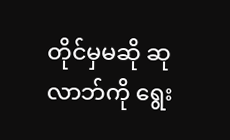တိုင်မှမဆို ဆုလာဘ်ကို ရွေး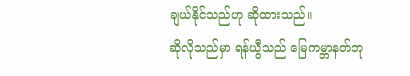ချယ်နိုင်သည်ဟု ဆိုထားသည်။
ဆိုလိုသည်မှာ ရန်ယွီသည် မြေကမ္ဘာနတ်ဘု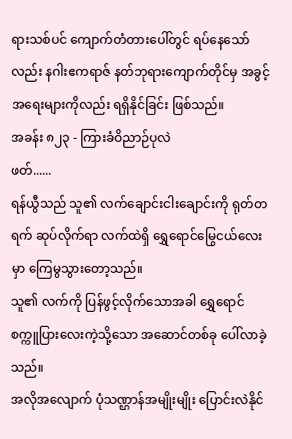ရားသစ်ပင် ကျောက်တံတားပေါ်တွင် ရပ်နေသော်လည်း နဂါးဧကရာဇ် နတ်ဘုရားကျောက်တိုင်မှ အခွင့်အရေးများကိုလည်း ရရှိနိုင်ခြင်း ဖြစ်သည်။
အခန်း ၈၂၃ - ကြားခံဝိညာဉ်ပုလဲ
ဖတ်......
ရန်ယွီသည် သူ၏ လက်ချောင်းငါးချောင်းကို ရုတ်တရက် ဆုပ်လိုက်ရာ လက်ထဲရှိ ရွှေရောင်မြွေငယ်လေးမှာ ကြေမွသွားတော့သည်။
သူ၏ လက်ကို ပြန်ဖွင့်လိုက်သောအခါ ရွှေရောင်စက္ကူပြားလေးကဲ့သို့သော အဆောင်တစ်ခု ပေါ်လာခဲ့သည်။
အလိုအလျောက် ပုံသဏ္ဌာန်အမျိုးမျိုး ပြောင်းလဲနိုင်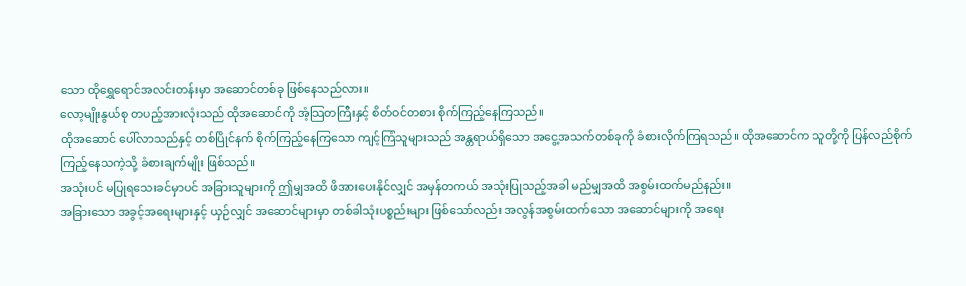သော ထိုရွှေရောင်အလင်းတန်းမှာ အဆောင်တစ်ခု ဖြစ်နေသည်လား။
လော့မျိုးနွယ်စု တပည့်အားလုံးသည် ထိုအဆောင်ကို အံ့သြတကြီးနှင့် စိတ်ဝင်တစား စိုက်ကြည့်နေကြသည်။
ထိုအဆောင် ပေါ်လာသည်နှင့် တစ်ပြိုင်နက် စိုက်ကြည့်နေကြသော ကျင့်ကြံသူများသည် အန္တရာယ်ရှိသော အငွေ့အသက်တစ်ခုကို ခံစားလိုက်ကြရသည်။ ထိုအဆောင်က သူတို့ကို ပြန်လည်စိုက်ကြည့်နေသကဲ့သို့ ခံစားချက်မျိုး ဖြစ်သည်။
အသုံးပင် မပြုရသေးခင်မှာပင် အခြားသူများကို ဤမျှအထိ ဖိအားပေးနိုင်လျှင် အမှန်တကယ် အသုံးပြုသည့်အခါ မည်မျှအထိ အစွမ်းထက်မည်နည်း။
အခြားသော အခွင့်အရေးများနှင့် ယှဉ်လျှင် အဆောင်များမှာ တစ်ခါသုံးပစ္စည်းများ ဖြစ်သော်လည်း အလွန်အစွမ်းထက်သော အဆောင်များကို အရေး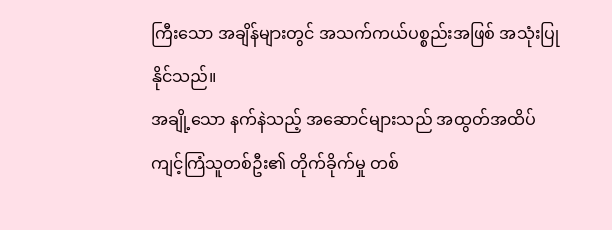ကြီးသော အချိန်များတွင် အသက်ကယ်ပစ္စည်းအဖြစ် အသုံးပြုနိုင်သည်။
အချို့သော နက်နဲသည့် အဆောင်များသည် အထွတ်အထိပ် ကျင့်ကြံသူတစ်ဦး၏ တိုက်ခိုက်မှု တစ်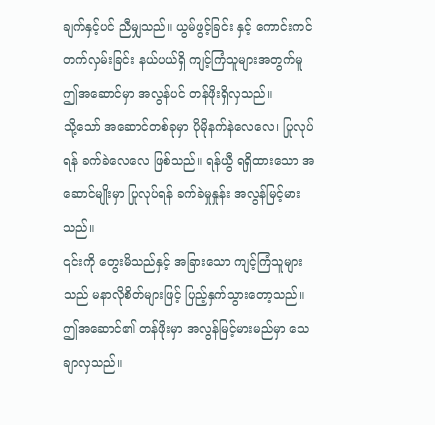ချက်နှင့်ပင် ညီမျှသည်။ ယွမ်ဖွင့်ခြင်း နှင့် ကောင်းကင်တက်လှမ်းခြင်း နယ်ပယ်ရှိ ကျင့်ကြံသူများအတွက်မူ ဤအဆောင်မှာ အလွန်ပင် တန်ဖိုးရှိလှသည်။
သို့သော် အဆောင်တစ်ခုမှာ ပိုမိုနက်နဲလေလေ၊ ပြုလုပ်ရန် ခက်ခဲလေလေ ဖြစ်သည်။ ရန်ယွီ ရရှိထားသော အဆောင်မျိုးမှာ ပြုလုပ်ရန် ခက်ခဲမှုနှုန်း အလွန်မြင့်မားသည်။
၎င်းကို တွေးမိသည်နှင့် အခြားသော ကျင့်ကြံသူများသည် မနာလိုစိတ်များဖြင့် ပြည့်နှက်သွားတော့သည်။ ဤအဆောင်၏ တန်ဖိုးမှာ အလွန်မြင့်မားမည်မှာ သေချာလှသည်။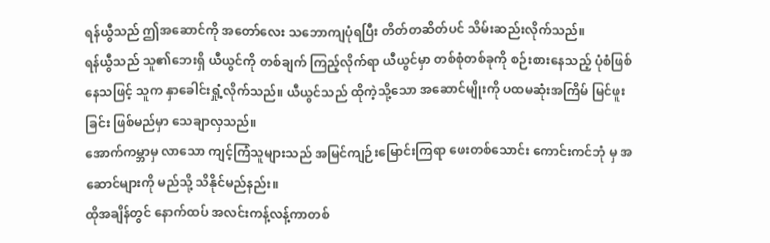ရန်ယွီသည် ဤအဆောင်ကို အတော်လေး သဘောကျပုံရပြီး တိတ်တဆိတ်ပင် သိမ်းဆည်းလိုက်သည်။
ရန်ယွီသည် သူ၏ဘေးရှိ ယီယွင်ကို တစ်ချက် ကြည့်လိုက်ရာ ယီယွင်မှာ တစ်စုံတစ်ခုကို စဉ်းစားနေသည့် ပုံစံဖြစ်နေသဖြင့် သူက နှာခေါင်းရှုံ့လိုက်သည်။ ယီယွင်သည် ထိုကဲ့သို့သော အဆောင်မျိုးကို ပထမဆုံးအကြိမ် မြင်ဖူးခြင်း ဖြစ်မည်မှာ သေချာလှသည်။
အောက်ကမ္ဘာမှ လာသော ကျင့်ကြံသူများသည် အမြင်ကျဉ်းမြောင်းကြရာ ဖေးတစ်သောင်း ကောင်းကင်ဘုံ မှ အဆောင်များကို မည်သို့ သိနိုင်မည်နည်း။
ထိုအချိန်တွင် နောက်ထပ် အလင်းကန့်လန့်ကာတစ်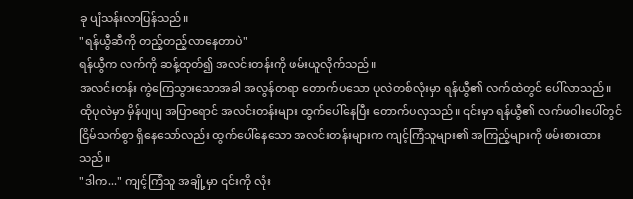ခု ပျံသန်းလာပြန်သည်။
"ရန်ယွီဆီကို တည့်တည့်လာနေတာပဲ"
ရန်ယွီက လက်ကို ဆန့်ထုတ်၍ အလင်းတန်းကို ဖမ်းယူလိုက်သည်။
အလင်းတန်း ကွဲကြေသွားသောအခါ အလွန်တရာ တောက်ပသော ပုလဲတစ်လုံးမှာ ရန်ယွီ၏ လက်ထဲတွင် ပေါ်လာသည်။
ထိုပုလဲမှာ မှိန်ပျပျ အပြာရောင် အလင်းတန်းများ ထွက်ပေါ်နေပြီး တောက်ပလှသည်။ ၎င်းမှာ ရန်ယွီ၏ လက်ဖဝါးပေါ်တွင် ငြိမ်သက်စွာ ရှိနေသော်လည်း ထွက်ပေါ်နေသော အလင်းတန်းများက ကျင့်ကြံသူများ၏ အကြည့်များကို ဖမ်းစားထားသည်။
"ဒါက..." ကျင့်ကြံသူ အချို့မှာ ၎င်းကို လုံး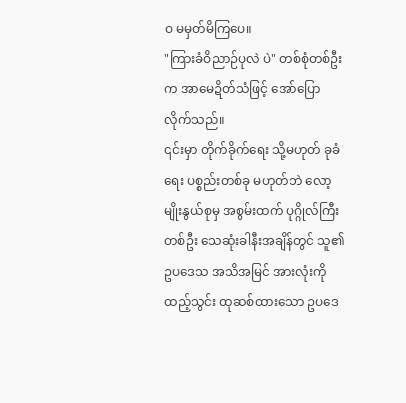ဝ မမှတ်မိကြပေ။
"ကြားခံဝိညာဉ်ပုလဲ ပဲ" တစ်စုံတစ်ဦးက အာမေဍိတ်သံဖြင့် အော်ပြောလိုက်သည်။
၎င်းမှာ တိုက်ခိုက်ရေး သို့မဟုတ် ခုခံရေး ပစ္စည်းတစ်ခု မဟုတ်ဘဲ လော့မျိုးနွယ်စုမှ အစွမ်းထက် ပုဂ္ဂိုလ်ကြီးတစ်ဦး သေဆုံးခါနီးအချိန်တွင် သူ၏ ဥပဒေသ အသိအမြင် အားလုံးကို ထည့်သွင်း ထုဆစ်ထားသော ဥပဒေ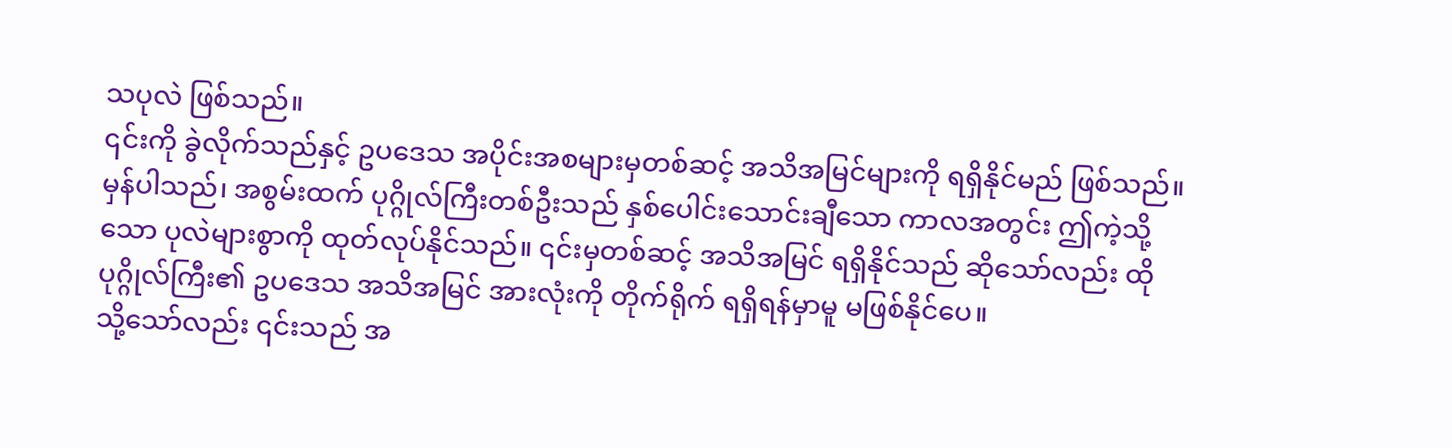သပုလဲ ဖြစ်သည်။
၎င်းကို ခွဲလိုက်သည်နှင့် ဥပဒေသ အပိုင်းအစများမှတစ်ဆင့် အသိအမြင်များကို ရရှိနိုင်မည် ဖြစ်သည်။
မှန်ပါသည်၊ အစွမ်းထက် ပုဂ္ဂိုလ်ကြီးတစ်ဦးသည် နှစ်ပေါင်းသောင်းချီသော ကာလအတွင်း ဤကဲ့သို့သော ပုလဲများစွာကို ထုတ်လုပ်နိုင်သည်။ ၎င်းမှတစ်ဆင့် အသိအမြင် ရရှိနိုင်သည် ဆိုသော်လည်း ထိုပုဂ္ဂိုလ်ကြီး၏ ဥပဒေသ အသိအမြင် အားလုံးကို တိုက်ရိုက် ရရှိရန်မှာမူ မဖြစ်နိုင်ပေ။
သို့သော်လည်း ၎င်းသည် အ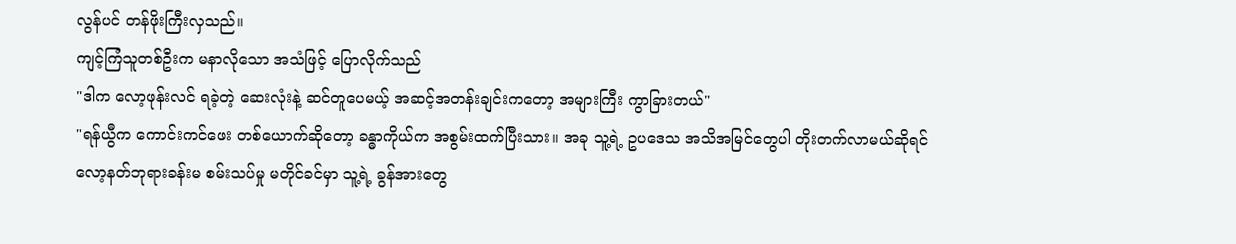လွန်ပင် တန်ဖိုးကြီးလှသည်။
ကျင့်ကြံသူတစ်ဦးက မနာလိုသော အသံဖြင့် ပြောလိုက်သည်
"ဒါက လော့ဖုန်းလင် ရခဲ့တဲ့ ဆေးလုံးနဲ့ ဆင်တူပေမယ့် အဆင့်အတန်းချင်းကတော့ အများကြီး ကွာခြားတယ်"
"ရန်ယွီက ကောင်းကင်ဖေး တစ်ယောက်ဆိုတော့ ခန္ဓာကိုယ်က အစွမ်းထက်ပြီးသား။ အခု သူ့ရဲ့ ဥပဒေသ အသိအမြင်တွေပါ တိုးတက်လာမယ်ဆိုရင် လော့နတ်ဘုရားခန်းမ စမ်းသပ်မှု မတိုင်ခင်မှာ သူ့ရဲ့ ခွန်အားတွေ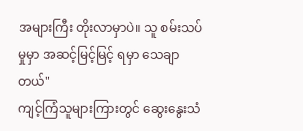အများကြီး တိုးလာမှာပဲ။ သူ စမ်းသပ်မှုမှာ အဆင့်မြင့်မြင့် ရမှာ သေချာတယ်"
ကျင့်ကြံသူများကြားတွင် ဆွေးနွေးသံ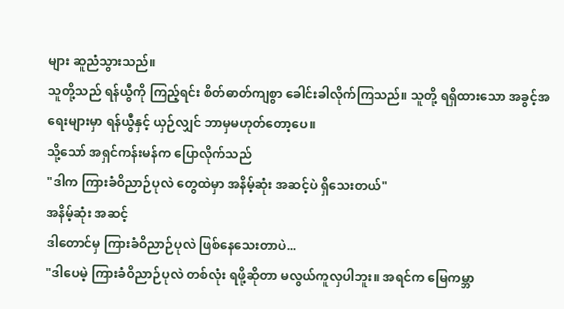များ ဆူညံသွားသည်။
သူတို့သည် ရန်ယွီကို ကြည့်ရင်း စိတ်ဓာတ်ကျစွာ ခေါင်းခါလိုက်ကြသည်။ သူတို့ ရရှိထားသော အခွင့်အရေးများမှာ ရန်ယွီနှင့် ယှဉ်လျှင် ဘာမှမဟုတ်တော့ပေ။
သို့သော် အရှင်ကန်းမန်က ပြောလိုက်သည်
"ဒါက ကြားခံဝိညာဉ်ပုလဲ တွေထဲမှာ အနိမ့်ဆုံး အဆင့်ပဲ ရှိသေးတယ်"
အနိမ့်ဆုံး အဆင့်
ဒါတောင်မှ ကြားခံဝိညာဉ်ပုလဲ ဖြစ်နေသေးတာပဲ...
"ဒါပေမဲ့ ကြားခံဝိညာဉ်ပုလဲ တစ်လုံး ရဖို့ဆိုတာ မလွယ်ကူလှပါဘူး။ အရင်က မြေကမ္ဘာ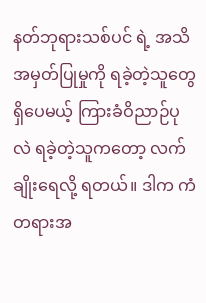နတ်ဘုရားသစ်ပင် ရဲ့ အသိအမှတ်ပြုမှုကို ရခဲ့တဲ့သူတွေ ရှိပေမယ့် ကြားခံဝိညာဉ်ပုလဲ ရခဲ့တဲ့သူကတော့ လက်ချိုးရေလို့ ရတယ်။ ဒါက ကံတရားအ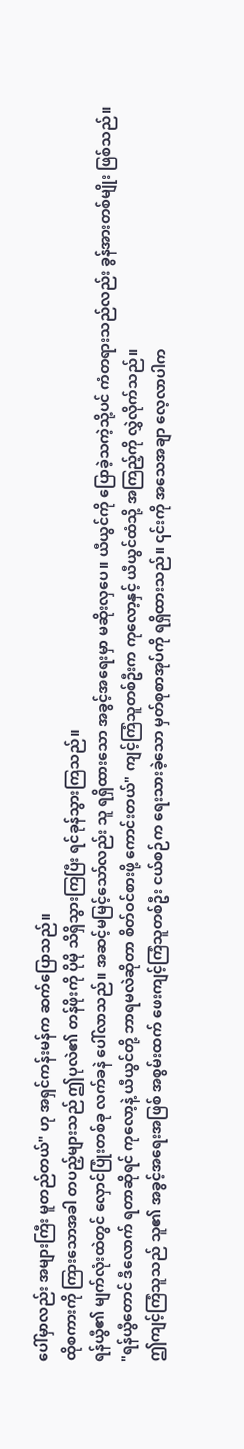ပေါ်မှာလည်း အများကြီး မူတည်တယ်" ဟု အရှင်ကန်းမန်က ဆက်ပြောသည်။
ထိုစကားကို ကြားသောအခါ တပည့်များသည် ဤပုလဲ၏ တန်ဖိုးကို ပိုမို သိရှိသွားကြပြီး ရင်ခုန်သွားကြသည်။
ရန်ယွီ၏ မျက်လုံးထဲတွင် လှောင်ပြုံးတစ်ခု လက်ခနဲ ပေါ်လာသည်။ အဆင့်မမြင့်သော်လည်း သူ ရရှိထားသော အခွင့်အရေးမှာ မဆိုးလှပေ။ ယီယွင်ကို ပြောခဲ့သကဲ့သို့ပင် ကံတရားသည်လည်း ခွန်အားတစ်မျိုး ဖြစ်သည်။
"ရန်ယွီတောင် ဒီလောက် ရတာဆိုရင် ကုလော့နဲ့ ယီယွင်တို့ ဘာရမလဲဆိုတာ စိတ်ဝင်စားဖို့ ကောင်းတယ်" ကျင့်ကြံသူတစ်ဦးက ကုလော့နှင့် ယီယွင်ထံသို့ အကြည့်ကို လွှဲလိုက်သည်။
ဤကျင့်ကြံသူသည် သူ၏ အခွင့်အရေးအဖြစ် အစွမ်းထက် ဖေးကျင့်ကြံသူတစ်ဦး ငယ်စဉ်က ရေးသားခဲ့သော မှတ်စုစာအုပ်ကို ရရှိထားသည်။ ၎င်းကို အသေအချာ လေ့လာပါက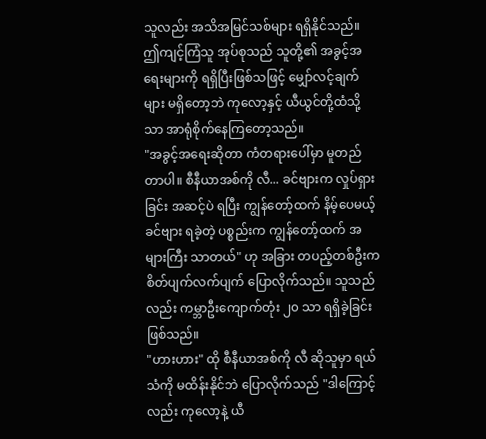သူလည်း အသိအမြင်သစ်များ ရရှိနိုင်သည်။
ဤကျင့်ကြံသူ အုပ်စုသည် သူတို့၏ အခွင့်အရေးများကို ရရှိပြီးဖြစ်သဖြင့် မျှော်လင့်ချက်များ မရှိတော့ဘဲ ကုလော့နှင့် ယီယွင်တို့ထံသို့သာ အာရုံစိုက်နေကြတော့သည်။
"အခွင့်အရေးဆိုတာ ကံတရားပေါ်မှာ မူတည်တာပါ။ စီနီယာအစ်ကို လီ... ခင်ဗျားက လှုပ်ရှားခြင်း အဆင့်ပဲ ရပြီး ကျွန်တော့်ထက် နိမ့်ပေမယ့် ခင်ဗျား ရခဲ့တဲ့ ပစ္စည်းက ကျွန်တော့်ထက် အများကြီး သာတယ်" ဟု အခြား တပည့်တစ်ဦးက စိတ်ပျက်လက်ပျက် ပြောလိုက်သည်။ သူသည်လည်း ကမ္ဘာဦးကျောက်တုံး ၂၀ သာ ရရှိခဲ့ခြင်း ဖြစ်သည်။
"ဟားဟား" ထို စီနီယာအစ်ကို လီ ဆိုသူမှာ ရယ်သံကို မထိန်းနိုင်ဘဲ ပြောလိုက်သည် "ဒါကြောင့်လည်း ကုလော့နဲ့ ယီ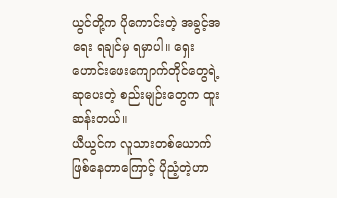ယွင်တို့က ပိုကောင်းတဲ့ အခွင့်အရေး ရချင်မှ ရမှာပါ။ ရှေးဟောင်းဖေးကျောက်တိုင်တွေရဲ့ ဆုပေးတဲ့ စည်းမျဉ်းတွေက ထူးဆန်းတယ်။
ယီယွင်က လူသားတစ်ယောက် ဖြစ်နေတာကြောင့် ပိုညံ့တဲ့ဟာ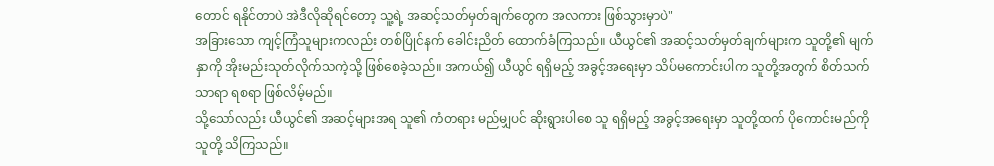တောင် ရနိုင်တာပဲ အဲဒီလိုဆိုရင်တော့ သူ့ရဲ့ အဆင့်သတ်မှတ်ချက်တွေက အလကား ဖြစ်သွားမှာပဲ"
အခြားသော ကျင့်ကြံသူများကလည်း တစ်ပြိုင်နက် ခေါင်းညိတ် ထောက်ခံကြသည်။ ယီယွင်၏ အဆင့်သတ်မှတ်ချက်များက သူတို့၏ မျက်နှာကို အိုးမည်းသုတ်လိုက်သကဲ့သို့ ဖြစ်စေခဲ့သည်။ အကယ်၍ ယီယွင် ရရှိမည့် အခွင့်အရေးမှာ သိပ်မကောင်းပါက သူတို့အတွက် စိတ်သက်သာရာ ရစရာ ဖြစ်လိမ့်မည်။
သို့သော်လည်း ယီယွင်၏ အဆင့်များအရ သူ၏ ကံတရား မည်မျှပင် ဆိုးရွားပါစေ သူ ရရှိမည့် အခွင့်အရေးမှာ သူတို့ထက် ပိုကောင်းမည်ကို သူတို့ သိကြသည်။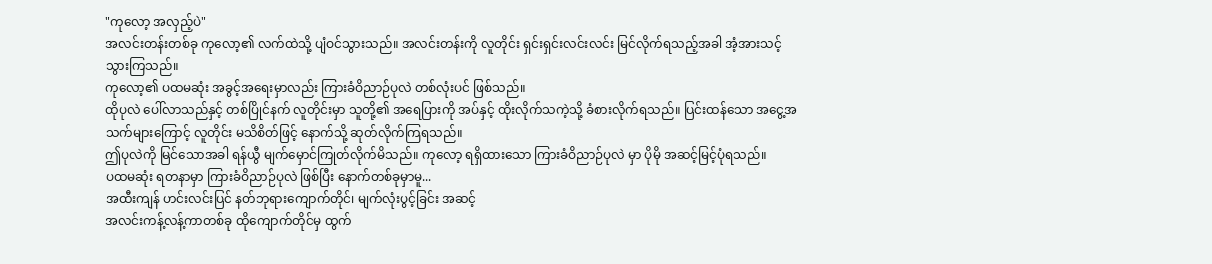"ကုလော့ အလှည့်ပဲ"
အလင်းတန်းတစ်ခု ကုလော့၏ လက်ထဲသို့ ပျံဝင်သွားသည်။ အလင်းတန်းကို လူတိုင်း ရှင်းရှင်းလင်းလင်း မြင်လိုက်ရသည့်အခါ အံ့အားသင့်သွားကြသည်။
ကုလော့၏ ပထမဆုံး အခွင့်အရေးမှာလည်း ကြားခံဝိညာဉ်ပုလဲ တစ်လုံးပင် ဖြစ်သည်။
ထိုပုလဲ ပေါ်လာသည်နှင့် တစ်ပြိုင်နက် လူတိုင်းမှာ သူတို့၏ အရေပြားကို အပ်နှင့် ထိုးလိုက်သကဲ့သို့ ခံစားလိုက်ရသည်။ ပြင်းထန်သော အငွေ့အသက်များကြောင့် လူတိုင်း မသိစိတ်ဖြင့် နောက်သို့ ဆုတ်လိုက်ကြရသည်။
ဤပုလဲကို မြင်သောအခါ ရန်ယွီ မျက်မှောင်ကြုတ်လိုက်မိသည်။ ကုလော့ ရရှိထားသော ကြားခံဝိညာဉ်ပုလဲ မှာ ပိုမို အဆင့်မြင့်ပုံရသည်။
ပထမဆုံး ရတနာမှာ ကြားခံဝိညာဉ်ပုလဲ ဖြစ်ပြီး နောက်တစ်ခုမှာမူ...
အထီးကျန် ဟင်းလင်းပြင် နတ်ဘုရားကျောက်တိုင်၊ မျက်လုံးပွင့်ခြင်း အဆင့်
အလင်းကန့်လန့်ကာတစ်ခု ထိုကျောက်တိုင်မှ ထွက်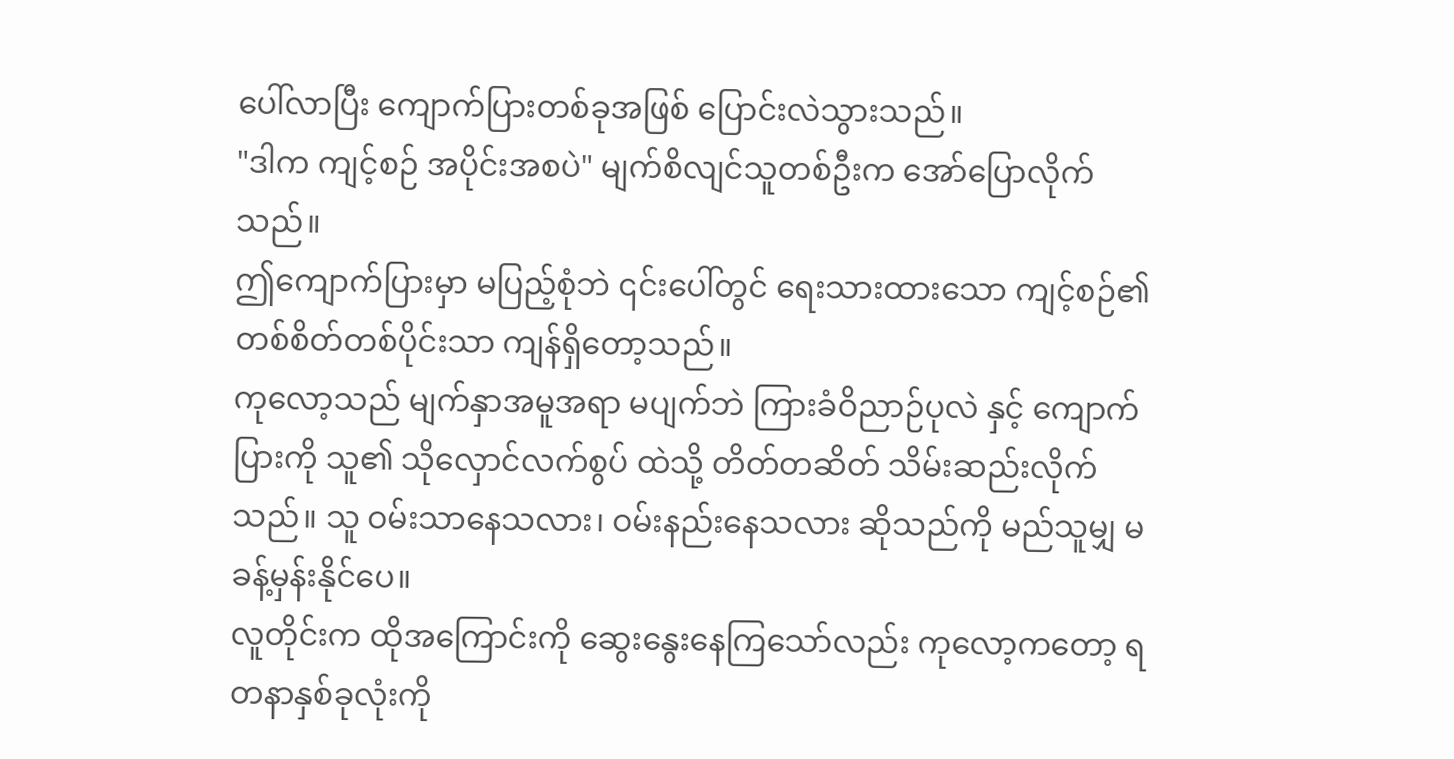ပေါ်လာပြီး ကျောက်ပြားတစ်ခုအဖြစ် ပြောင်းလဲသွားသည်။
"ဒါက ကျင့်စဉ် အပိုင်းအစပဲ" မျက်စိလျင်သူတစ်ဦးက အော်ပြောလိုက်သည်။
ဤကျောက်ပြားမှာ မပြည့်စုံဘဲ ၎င်းပေါ်တွင် ရေးသားထားသော ကျင့်စဉ်၏ တစ်စိတ်တစ်ပိုင်းသာ ကျန်ရှိတော့သည်။
ကုလော့သည် မျက်နှာအမူအရာ မပျက်ဘဲ ကြားခံဝိညာဉ်ပုလဲ နှင့် ကျောက်ပြားကို သူ၏ သိုလှောင်လက်စွပ် ထဲသို့ တိတ်တဆိတ် သိမ်းဆည်းလိုက်သည်။ သူ ဝမ်းသာနေသလား၊ ဝမ်းနည်းနေသလား ဆိုသည်ကို မည်သူမျှ မခန့်မှန်းနိုင်ပေ။
လူတိုင်းက ထိုအကြောင်းကို ဆွေးနွေးနေကြသော်လည်း ကုလော့ကတော့ ရတနာနှစ်ခုလုံးကို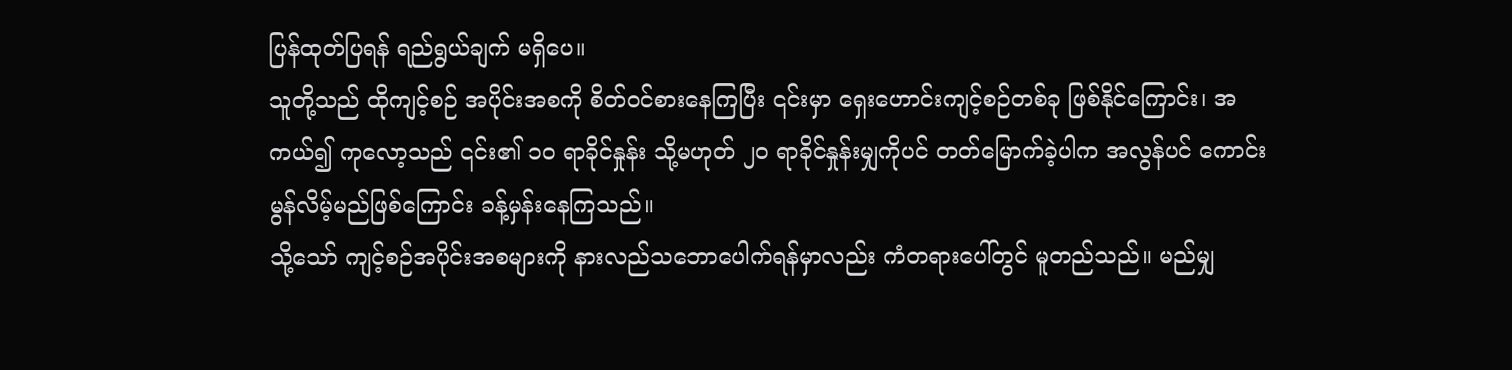ပြန်ထုတ်ပြရန် ရည်ရွယ်ချက် မရှိပေ။
သူတို့သည် ထိုကျင့်စဉ် အပိုင်းအစကို စိတ်ဝင်စားနေကြပြီး ၎င်းမှာ ရှေးဟောင်းကျင့်စဉ်တစ်ခု ဖြစ်နိုင်ကြောင်း၊ အကယ်၍ ကုလော့သည် ၎င်း၏ ၁၀ ရာခိုင်နှုန်း သို့မဟုတ် ၂၀ ရာခိုင်နှုန်းမျှကိုပင် တတ်မြောက်ခဲ့ပါက အလွန်ပင် ကောင်းမွန်လိမ့်မည်ဖြစ်ကြောင်း ခန့်မှန်းနေကြသည်။
သို့သော် ကျင့်စဉ်အပိုင်းအစများကို နားလည်သဘောပေါက်ရန်မှာလည်း ကံတရားပေါ်တွင် မူတည်သည်။ မည်မျှ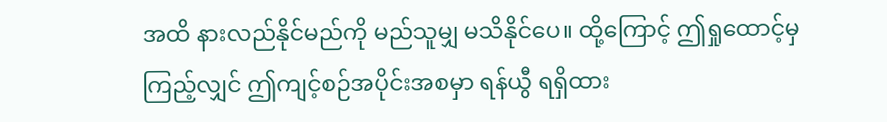အထိ နားလည်နိုင်မည်ကို မည်သူမျှ မသိနိုင်ပေ။ ထို့ကြောင့် ဤရှုထောင့်မှ ကြည့်လျှင် ဤကျင့်စဉ်အပိုင်းအစမှာ ရန်ယွီ ရရှိထား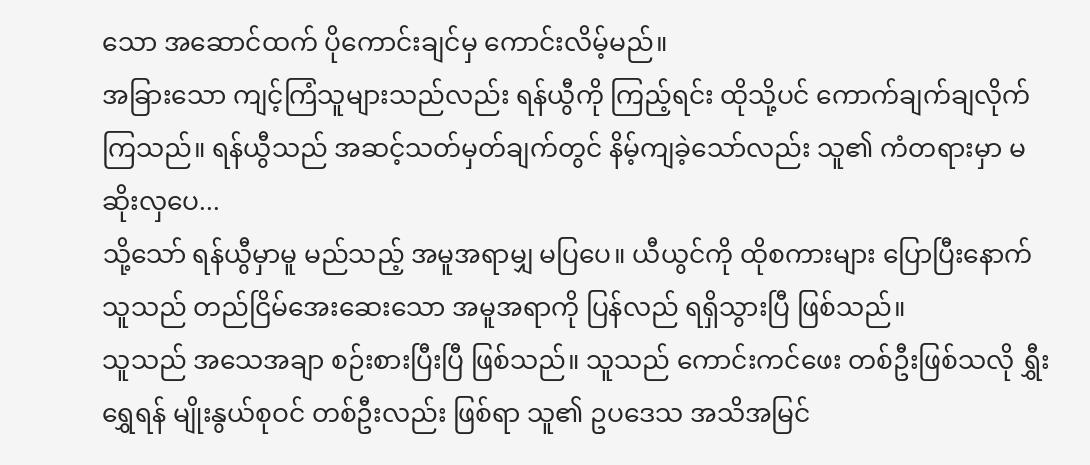သော အဆောင်ထက် ပိုကောင်းချင်မှ ကောင်းလိမ့်မည်။
အခြားသော ကျင့်ကြံသူများသည်လည်း ရန်ယွီကို ကြည့်ရင်း ထိုသို့ပင် ကောက်ချက်ချလိုက်ကြသည်။ ရန်ယွီသည် အဆင့်သတ်မှတ်ချက်တွင် နိမ့်ကျခဲ့သော်လည်း သူ၏ ကံတရားမှာ မဆိုးလှပေ...
သို့သော် ရန်ယွီမှာမူ မည်သည့် အမူအရာမျှ မပြပေ။ ယီယွင်ကို ထိုစကားများ ပြောပြီးနောက် သူသည် တည်ငြိမ်အေးဆေးသော အမူအရာကို ပြန်လည် ရရှိသွားပြီ ဖြစ်သည်။
သူသည် အသေအချာ စဉ်းစားပြီးပြီ ဖြစ်သည်။ သူသည် ကောင်းကင်ဖေး တစ်ဦးဖြစ်သလို ရွှီးရွှေရန် မျိုးနွယ်စုဝင် တစ်ဦးလည်း ဖြစ်ရာ သူ၏ ဥပဒေသ အသိအမြင်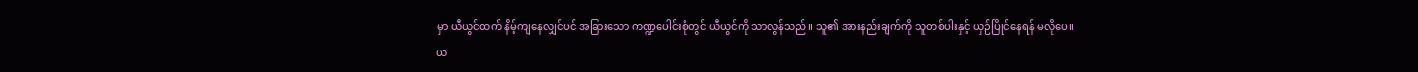မှာ ယီယွင်ထက် နိမ့်ကျနေလျှင်ပင် အခြားသော ကဏ္ဍပေါင်းစုံတွင် ယီယွင်ကို သာလွန်သည်။ သူ၏ အားနည်းချက်ကို သူတစ်ပါးနှင့် ယှဉ်ပြိုင်နေရန် မလိုပေ။
ယ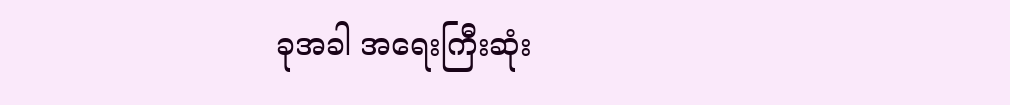ခုအခါ အရေးကြီးဆုံး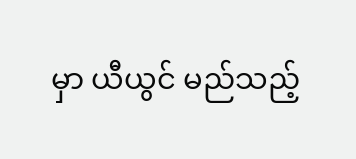မှာ ယီယွင် မည်သည့်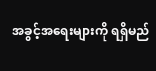အခွင့်အရေးများကို ရရှိမည်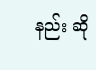နည်း ဆို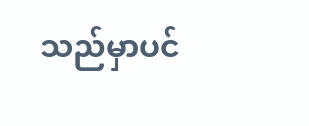သည်မှာပင်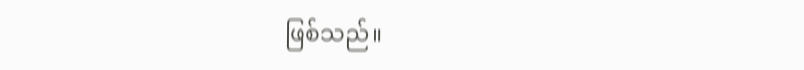ဖြစ်သည်။